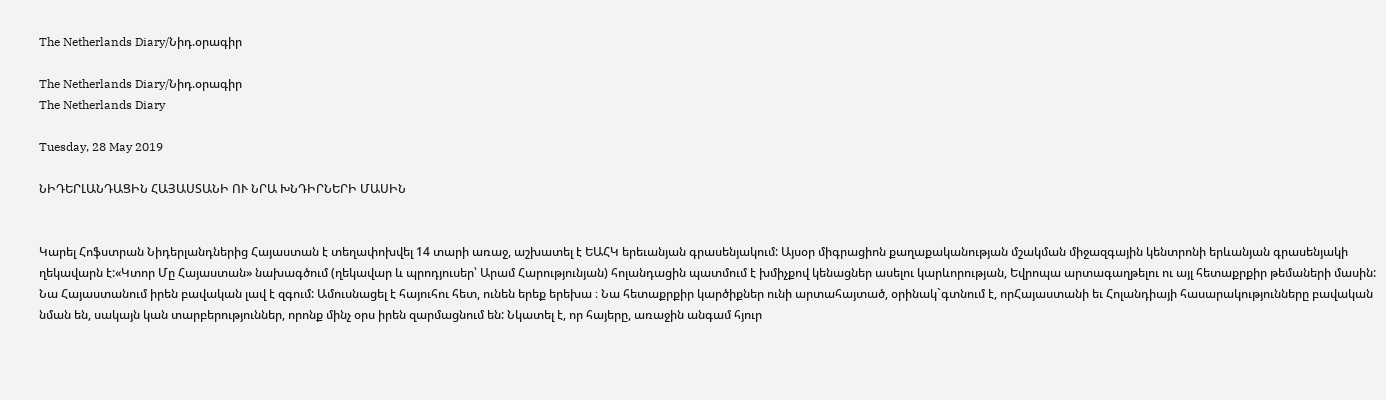The Netherlands Diary/Նիդ.օրագիր

The Netherlands Diary/Նիդ.օրագիր
The Netherlands Diary

Tuesday, 28 May 2019

ՆԻԴԵՐԼԱՆԴԱՑԻՆ ՀԱՅԱՍՏԱՆԻ ՈՒ ՆՐԱ ԽՆԴԻՐՆԵՐԻ ՄԱՍԻՆ


Կարել Հոֆստրան Նիդերլանդներից Հայաստան է տեղափոխվել 14 տարի առաջ, աշխատել է ԵԱՀԿ երեւանյան գրասենյակում: Այսօր միգրացիոն քաղաքականության մշակման միջազգային կենտրոնի երևանյան գրասենյակի ղեկավարն է:«Կտոր Մը Հայաստան» նախագծում (ղեկավար և պրոդյուսեր՝ Արամ Հարությունյան) հոլանդացին պատմում է խմիչքով կենացներ ասելու կարևորության, Եվրոպա արտագաղթելու ու այլ հետաքրքիր թեմաների մասին: Նա Հայաստանում իրեն բավական լավ է զգում: Ամուսնացել է հայուհու հետ, ունեն երեք երեխա ։ Նա հետաքրքիր կարծիքներ ունի արտահայտած, օրինակ`գտնում է, որՀայաստանի եւ Հոլանդիայի հասարակությունները բավական նման են, սակայն կան տարբերություններ, որոնք մինչ օրս իրեն զարմացնում են: Նկատել է, որ հայերը, առաջին անգամ հյուր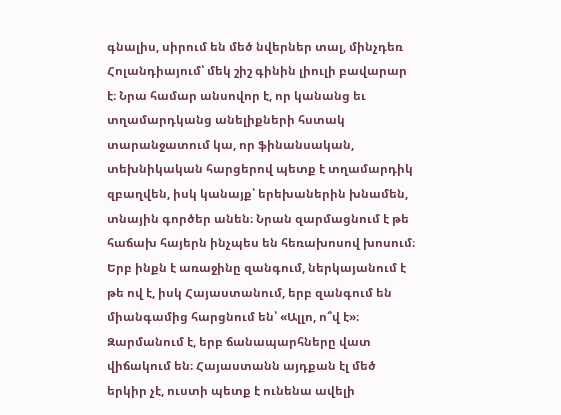գնալիս, սիրում են մեծ նվերներ տալ, մինչդեռ Հոլանդիայում՝ մեկ շիշ գինին լիուլի բավարար է։ Նրա համար անսովոր է, որ կանանց եւ տղամարդկանց անելիքների հստակ տարանջատում կա, որ ֆինանսական, տեխնիկական հարցերով պետք է տղամարդիկ զբաղվեն, իսկ կանայք՝ երեխաներին խնամեն, տնային գործեր անեն։ Նրան զարմացնում է թե հաճախ հայերն ինչպես են հեռախոսով խոսում։ Երբ ինքն է առաջինը զանգում, ներկայանում է թե ով է, իսկ Հայաստանում, երբ զանգում են միանգամից հարցնում են՝ «Ալլո, ո՞վ է»։
Զարմանում է, երբ ճանապարհները վատ վիճակում են։ Հայաստանն այդքան էլ մեծ երկիր չէ, ուստի պետք է ունենա ավելի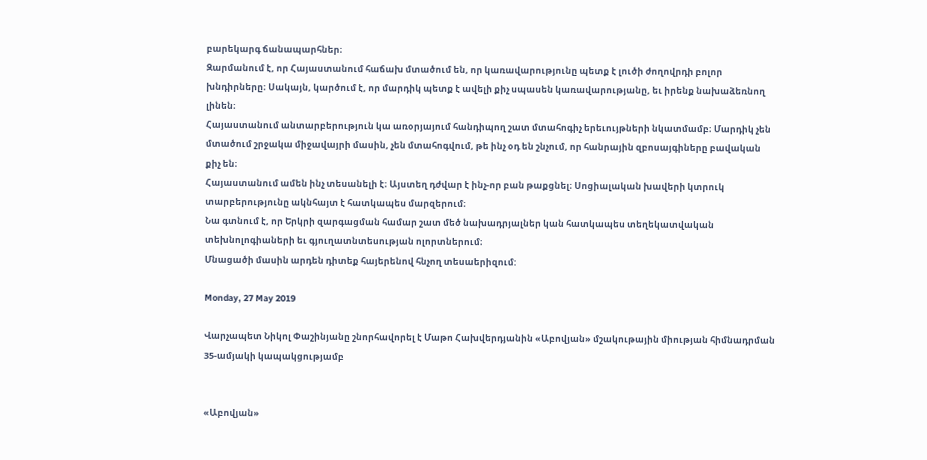բարեկարգ ճանապարհներ։
Զարմանում է, որ Հայաստանում հաճախ մտածում են, որ կառավարությունը պետք է լուծի ժողովրդի բոլոր խնդիրները։ Սակայն, կարծում է, որ մարդիկ պետք է ավելի քիչ սպասեն կառավարությանը, եւ իրենք նախաձեռնող լինեն։
Հայաստանում անտարբերություն կա առօրյայում հանդիպող շատ մտահոգիչ երեւույթների նկատմամբ։ Մարդիկ չեն մտածում շրջակա միջավայրի մասին, չեն մտահոգվում, թե ինչ օդ են շնչում, որ հանրային զբոսայգիները բավական քիչ են։
Հայաստանում ամեն ինչ տեսանելի է։ Այստեղ դժվար է ինչ-որ բան թաքցնել։ Սոցիալական խավերի կտրուկ տարբերությունը ակնհայտ է հատկապես մարզերում։
Նա գտնում է, որ Երկրի զարգացման համար շատ մեծ նախադրյալներ կան հատկապես տեղեկատվական տեխնոլոգիաների եւ գյուղատնտեսության ոլորտներում։
Մնացածի մասին արդեն դիտեք հայերենով հնչող տեսաերիզում:

Monday, 27 May 2019

Վարչապետ Նիկոլ Փաշինյանը շնորհավորել է Մաթո Հախվերդյանին «Աբովյան» մշակութային միության հիմնադրման 35-ամյակի կապակցությամբ


«Աբովյան»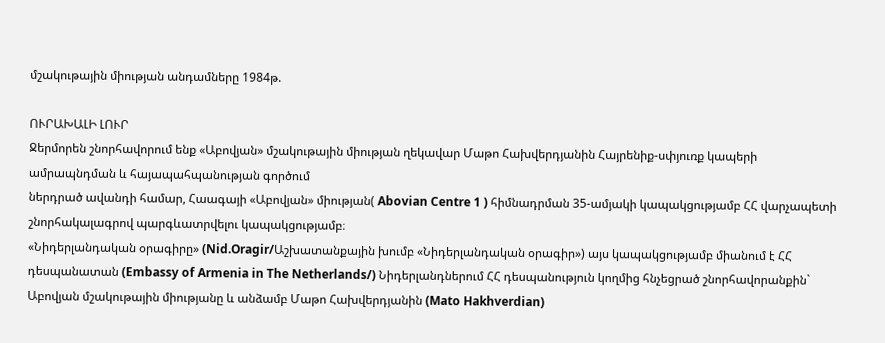մշակութային միության անդամները 1984թ.

ՈՒՐԱԽԱԼԻ ԼՈՒՐ
Ջերմորեն շնորհավորում ենք «Աբովյան» մշակութային միության ղեկավար Մաթո Հախվերդյանին Հայրենիք-սփյուռք կապերի ամրապնդման և հայապահպանության գործում
ներդրած ավանդի համար, Հաագայի «Աբովյան» միության( Abovian Centre 1 ) հիմնադրման 35-ամյակի կապակցությամբ ՀՀ վարչապետի շնորհակալագրով պարգևատրվելու կապակցությամբ։
«Նիդերլանդական օրագիրը» (Nid.Oragir/Աշխատանքային խումբ «Նիդերլանդական օրագիր») այս կապակցությամբ միանում է ՀՀ դեսպանատան (Embassy of Armenia in The Netherlands/) Նիդերլանդներում ՀՀ դեսպանություն կողմից հնչեցրած շնորհավորանքին` Աբովյան մշակութային միությանը և անձամբ Մաթո Հախվերդյանին (Mato Hakhverdian)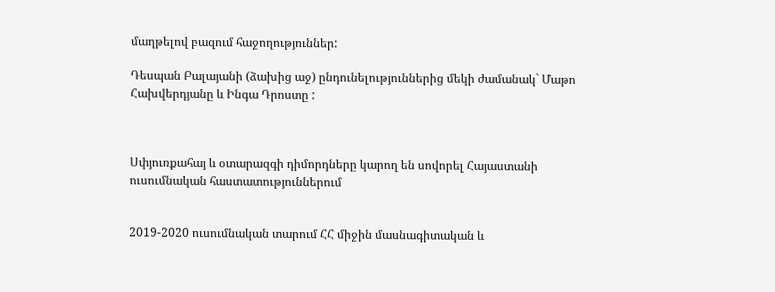մաղթելով բազում հաջողություններ:

Դեսպան Բալայանի (ձախից աջ) ընդունելություններից մեկի ժամանակ` Մաթո Հախվերդյանը և Ինգա Դրոստը :



Սփյուռքահայ և օտարազգի դիմորդները կարող են սովորել Հայաստանի ուսումնական հաստատություններում


2019-2020 ուսումնական տարում ՀՀ միջին մասնագիտական և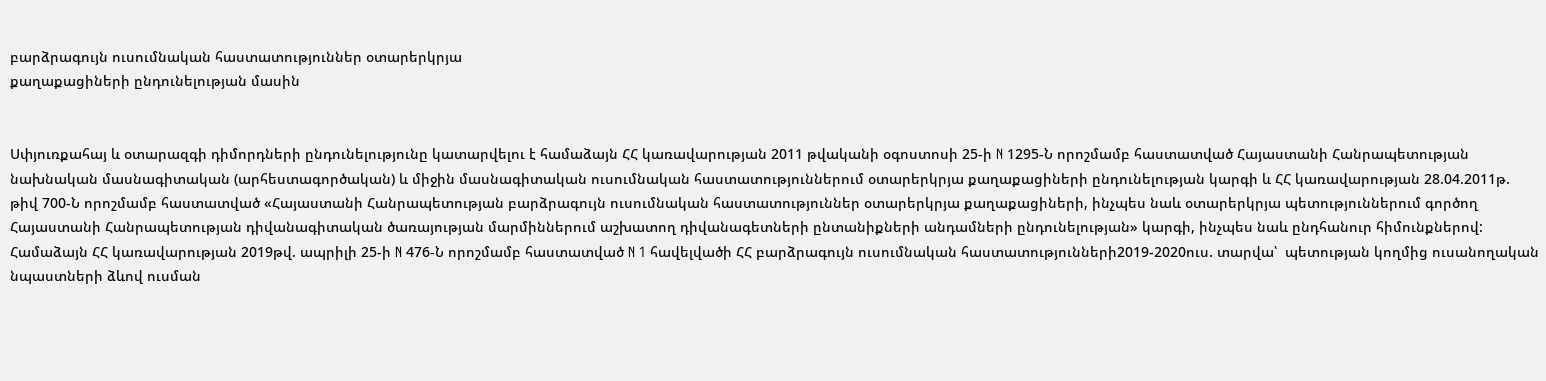բարձրագույն ուսումնական հաստատություններ օտարերկրյա
քաղաքացիների ընդունելության մասին


Սփյուռքահայ և օտարազգի դիմորդների ընդունելությունը կատարվելու է համաձայն ՀՀ կառավարության 2011 թվականի օգոստոսի 25-ի N 1295-Ն որոշմամբ հաստատված Հայաստանի Հանրապետության նախնական մասնագիտական (արհեստագործական) և միջին մասնագիտական ուսումնական հաստատություններում օտարերկրյա քաղաքացիների ընդունելության կարգի և ՀՀ կառավարության 28.04.2011թ. թիվ 700-Ն որոշմամբ հաստատված «Հայաստանի Հանրապետության բարձրագույն ուսումնական հաստատություններ օտարերկրյա քաղաքացիների, ինչպես նաև օտարերկրյա պետություններում գործող Հայաստանի Հանրապետության դիվանագիտական ծառայության մարմիններում աշխատող դիվանագետների ընտանիքների անդամների ընդունելության» կարգի, ինչպես նաև ընդհանուր հիմունքներով: Համաձայն ՀՀ կառավարության 2019թվ. ապրիլի 25-ի N 476-Ն որոշմամբ հաստատված N 1 հավելվածի ՀՀ բարձրագույն ուսումնական հաստատությունների2019-2020ուս. տարվա՝  պետության կողմից ուսանողական նպաստների ձևով ուսման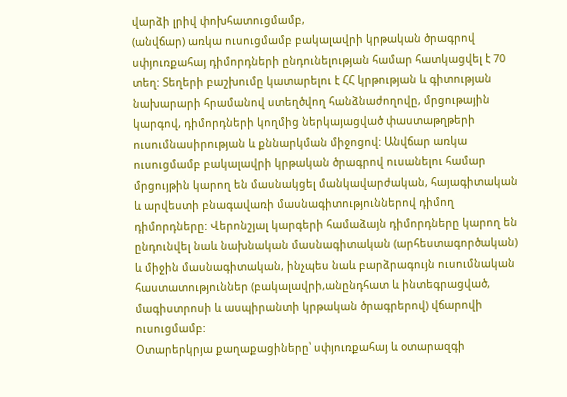վարձի լրիվ փոխհատուցմամբ,
(անվճար) առկա ուսուցմամբ բակալավրի կրթական ծրագրով սփյուռքահայ դիմորդների ընդունելության համար հատկացվել է 70 տեղ: Տեղերի բաշխումը կատարելու է ՀՀ կրթության և գիտության նախարարի հրամանով ստեղծվող հանձնաժողովը, մրցութային կարգով, դիմորդների կողմից ներկայացված փաստաթղթերի ուսումնասիրության և քննարկման միջոցով: Անվճար առկա ուսուցմամբ բակալավրի կրթական ծրագրով ուսանելու համար
մրցույթին կարող են մասնակցել մանկավարժական, հայագիտական և արվեստի բնագավառի մասնագիտություններով դիմող դիմորդները: Վերոնշյալ կարգերի համաձայն դիմորդները կարող են ընդունվել նաև նախնական մասնագիտական (արհեստագործական) և միջին մասնագիտական, ինչպես նաև բարձրագույն ուսումնական հաստատություններ (բակալավրի,անընդհատ և ինտեգրացված, մագիստրոսի և ասպիրանտի կրթական ծրագրերով) վճարովի ուսուցմամբ:
Օտարերկրյա քաղաքացիները՝ սփյուռքահայ և օտարազգի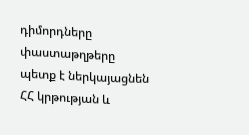դիմորդները փաստաթղթերը պետք է ներկայացնեն ՀՀ կրթության և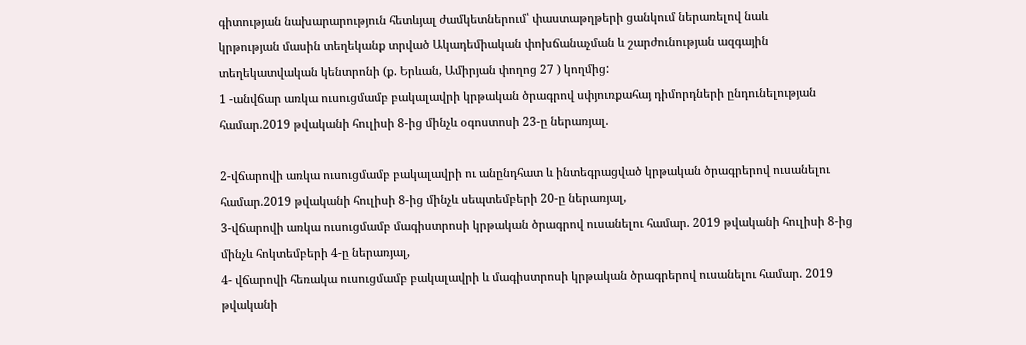գիտության նախարարություն հետևյալ ժամկետներում՝ փաստաթղթերի ցանկում ներառելով նաև
կրթության մասին տեղեկանք տրված Ակադեմիական փոխճանաչման և շարժունության ազգային տեղեկատվական կենտրոնի (ք. Երևան, Ամիրյան փողոց 27 ) կողմից:
1 -անվճար առկա ուսուցմամբ բակալավրի կրթական ծրագրով սփյուռքահայ դիմորդների ընդունելության համար.2019 թվականի հուլիսի 8-ից մինչև օգոստոսի 23-ը ներառյալ.

2-վճարովի առկա ուսուցմամբ բակալավրի ու անընդհատ և ինտեգրացված կրթական ծրագրերով ուսանելու համար.2019 թվականի հուլիսի 8-ից մինչև սեպտեմբերի 20-ը ներառյալ,
3-վճարովի առկա ուսուցմամբ մագիստրոսի կրթական ծրագրով ուսանելու համար. 2019 թվականի հուլիսի 8-ից մինչև հոկտեմբերի 4-ը ներառյալ,
4- վճարովի հեռակա ուսուցմամբ բակալավրի և մագիստրոսի կրթական ծրագրերով ուսանելու համար. 2019 թվականի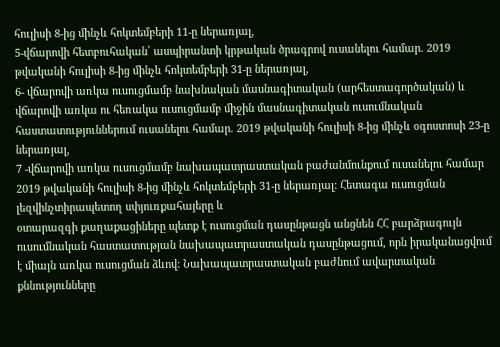հուլիսի 8-ից մինչև հոկտեմբերի 11-ը ներառյալ,
5-վճարովի հետբուհական՝ ասպիրանտի կրթական ծրագրով ուսանելու համար. 2019 թվականի հուլիսի 8-ից մինչև հոկտեմբերի 31-ը ներառյալ,
6- վճարովի առկա ուսուցմամբ նախնական մասնագիտական (արհեստագործական) և վճարովի առկա ու հեռակա ուսուցմամբ միջին մասնագիտական ուսումնական հաստատություններում ուսանելու համար. 2019 թվականի հուլիսի 8-ից մինչև օգոստոսի 23-ը ներառյալ,
7 -վճարովի առկա ուսուցմամբ նախապատրաստական բաժանմունքում ուսանելու համար 2019 թվականի հուլիսի 8-ից մինչև հոկտեմբերի 31-ը ներառյալ: Հետագա ուսուցման լեզվինչտիրապետող սփյուռքահայերը և
օտարազգի քաղաքացիները պետք է ուսուցման դասընթացն անցնեն ՀՀ բարձրագույն ուսումնական հաստատության նախապատրաստական դասընթացում, որն իրականացվում է միայն առկա ուսուցման ձևով: Նախապատրաստական բաժնում ավարտական քննությունները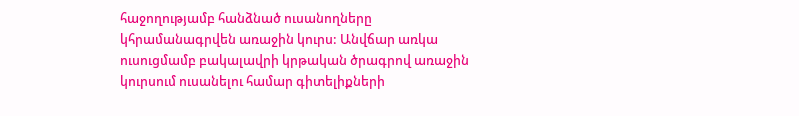հաջողությամբ հանձնած ուսանողները կհրամանագրվեն առաջին կուրս: Անվճար առկա ուսուցմամբ բակալավրի կրթական ծրագրով առաջին կուրսում ուսանելու համար գիտելիքների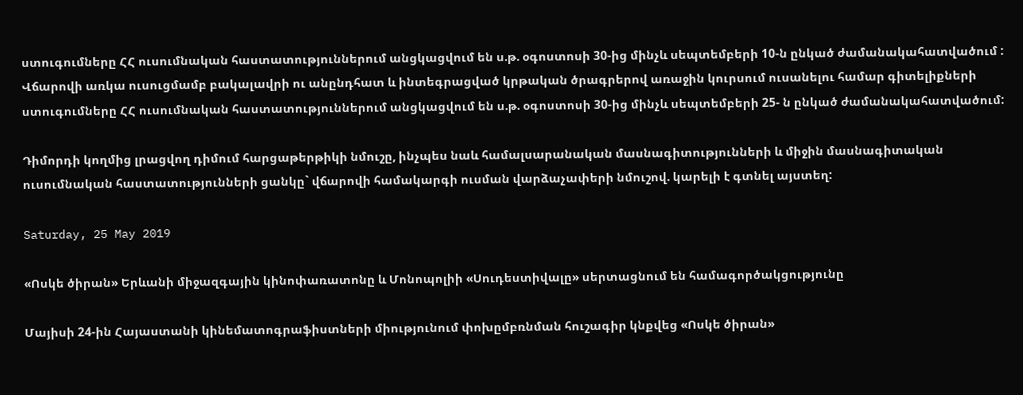ստուգումները ՀՀ ուսումնական հաստատություններում անցկացվում են ս.թ. օգոստոսի 30-ից մինչև սեպտեմբերի 10-ն ընկած ժամանակահատվածում :
Վճարովի առկա ուսուցմամբ բակալավրի ու անընդհատ և ինտեգրացված կրթական ծրագրերով առաջին կուրսում ուսանելու համար գիտելիքների ստուգումները ՀՀ ուսումնական հաստատություններում անցկացվում են ս.թ. օգոստոսի 30-ից մինչև սեպտեմբերի 25- ն ընկած ժամանակահատվածում:

Դիմորդի կողմից լրացվող դիմում հարցաթերթիկի նմուշը, ինչպես նաև համալսարանական մասնագիտությունների և միջին մասնագիտական ուսումնական հաստատությունների ցանկը` վճարովի համակարգի ուսման վարձաչափերի նմուշով. կարելի է գտնել այստեղ:

Saturday, 25 May 2019

«Ոսկե ծիրան» Երևանի միջազգային կինոփառատոնը և Մոնոպոլիի «Սուդեստիվալը» սերտացնում են համագործակցությունը

Մայիսի 24-ին Հայաստանի կինեմատոգրաֆիստների միությունում փոխըմբռնման հուշագիր կնքվեց «Ոսկե ծիրան»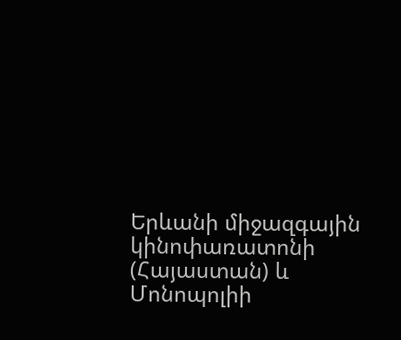Երևանի միջազգային կինոփառատոնի (Հայաստան) և Մոնոպոլիի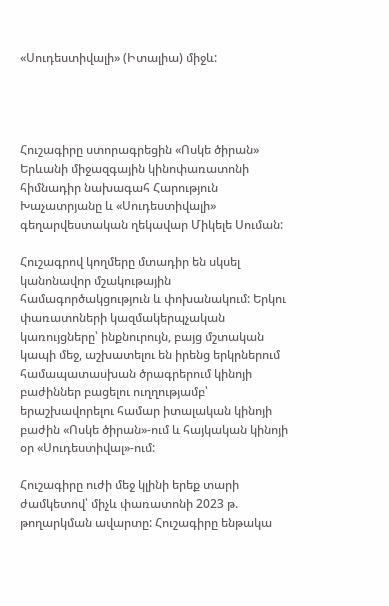«Սուդեստիվալի» (Իտալիա) միջև:




Հուշագիրը ստորագրեցին «Ոսկե ծիրան» Երևանի միջազգային կինոփառատոնի հիմնադիր նախագահ Հարություն Խաչատրյանը և «Սուդեստիվալի» գեղարվեստական ղեկավար Միկելե Սուման:

Հուշագրով կողմերը մտադիր են սկսել կանոնավոր մշակութային համագործակցություն և փոխանակում: Երկու փառատոների կազմակերպչական կառույցները՝ ինքնուրույն, բայց մշտական կապի մեջ, աշխատելու են իրենց երկրներում համապատասխան ծրագրերում կինոյի բաժիններ բացելու ուղղությամբ՝ երաշխավորելու համար իտալական կինոյի բաժին «Ոսկե ծիրան»-ում և հայկական կինոյի օր «Սուդեստիվալ»-ում:

Հուշագիրը ուժի մեջ կլինի երեք տարի ժամկետով՝ միչև փառատոնի 2023 թ. թողարկման ավարտը: Հուշագիրը ենթակա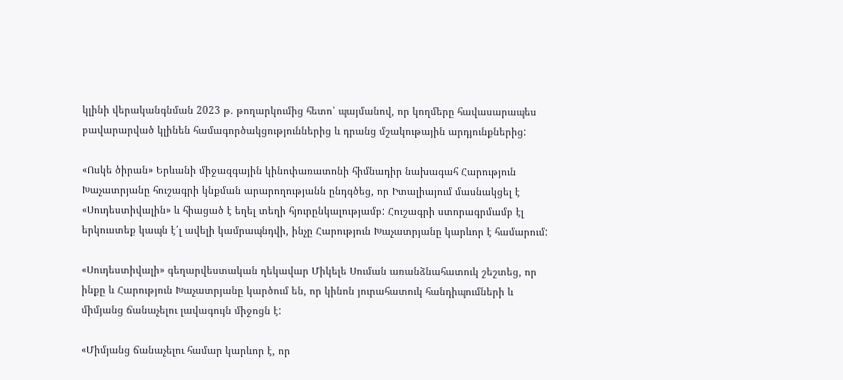կլինի վերականգնման 2023 թ. թողարկումից հետո՝ պայմանով, որ կողմերը հավասարապես բավարարված կլինեն համագործակցություններից և դրանց մշակութային արդյունքներից:

«Ոսկե ծիրան» Երևանի միջազգային կինոփառատոնի հիմնադիր նախագահ Հարություն Խաչատրյանը հուշագրի կնքման արարողությանն ընդգծեց, որ Իտալիայում մասնակցել է «Սուդեստիվալին» և հիացած է եղել տեղի հյուրընկալությամբ: Հուշագրի ստորագրմամբ էլ երկուստեք կապն է՛լ ավելի կամրապնդվի, ինչը Հարություն Խաչատրյանը կարևոր է համարում:

«Սուդեստիվալի» գեղարվեստական ղեկավար Միկելե Սուման առանձնահատուկ շեշտեց, որ ինքը և Հարություն Խաչատրյանը կարծում են, որ կինոն յուրահատուկ հանդիպումների և միմյանց ճանաչելու լավագույն միջոցն է:

«Միմյանց ճանաչելու համար կարևոր է, որ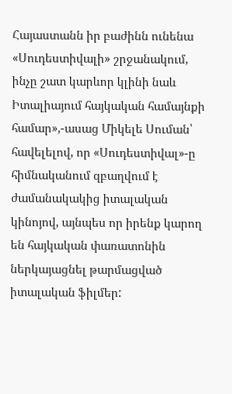Հայաստանն իր բաժինն ունենա «Սուդեստիվալի» շրջանակում, ինչը շատ կարևոր կլինի նաև Իտալիայում հայկական համայնքի համար»,-ասաց Միկելե Սուման՝ հավելելով, որ «Սուդեստիվալ»-ը հիմնականում զբաղվում է ժամանակակից իտալական կինոյով, այնպես որ իրենք կարող են հայկական փառատոնին ներկայացնել թարմացված իտալական ֆիլմեր: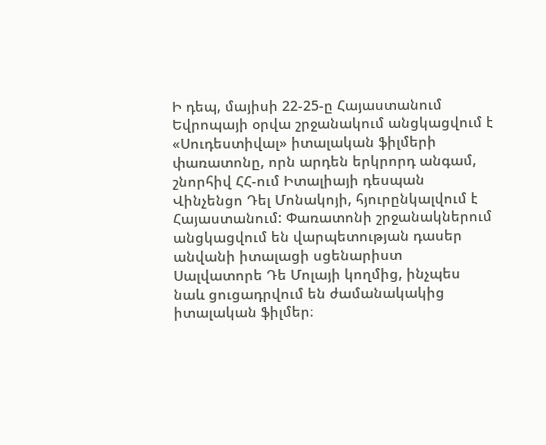Ի դեպ, մայիսի 22-25-ը Հայաստանում Եվրոպայի օրվա շրջանակում անցկացվում է «Սուդեստիվալ» իտալական ֆիլմերի փառատոնը, որն արդեն երկրորդ անգամ, շնորհիվ ՀՀ-ում Իտալիայի դեսպան Վինչենցո Դել Մոնակոյի, հյուրընկալվում է Հայաստանում: Փառատոնի շրջանակներում անցկացվում են վարպետության դասեր անվանի իտալացի սցենարիստ Սալվատորե Դե Մոլայի կողմից, ինչպես նաև ցուցադրվում են ժամանակակից իտալական ֆիլմեր։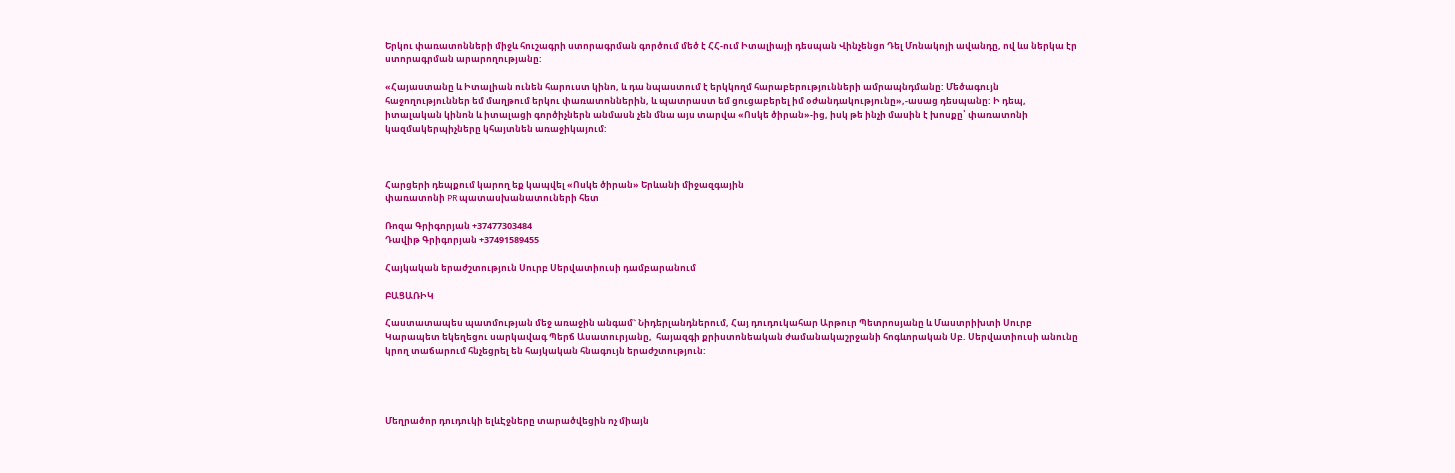Երկու փառատոնների միջև հուշագրի ստորագրման գործում մեծ է ՀՀ-ում Իտալիայի դեսպան Վինչենցո Դել Մոնակոյի ավանդը, ով ևս ներկա էր ստորագրման արարողությանը:

«Հայաստանը և Իտալիան ունեն հարուստ կինո, և դա նպաստում է երկկողմ հարաբերությունների ամրապնդմանը: Մեծագույն հաջողություններ եմ մաղթում երկու փառատոններին, և պատրաստ եմ ցուցաբերել իմ օժանդակությունը»,-ասաց դեսպանը: Ի դեպ, իտալական կինոն և իտալացի գործիչներն անմասն չեն մնա այս տարվա «Ոսկե ծիրան»-ից, իսկ թե ինչի մասին է խոսքը՝ փառատոնի կազմակերպիչները կհայտնեն առաջիկայում:



Հարցերի դեպքում կարող եք կապվել «Ոսկե ծիրան» Երևանի միջազգային
փառատոնի PR պատասխանատուների հետ

Ռոզա Գրիգորյան +37477303484
Դավիթ Գրիգորյան +37491589455

Հայկական երաժշտություն Սուրբ Սերվատիուսի դամբարանում

ԲԱՑԱՌԻԿ

Հաստատապես պատմության մեջ առաջին անգամ` Նիդերլանդներում, Հայ դուդուկահար Արթուր Պետրոսյանը և Մաստրիխտի Սուրբ Կարապետ եկեղեցու սարկավագ Պերճ Ասատուրյանը,  հայազգի քրիստոնեական ժամանակաշրջանի հոգևորական Սբ. Սերվատիուսի անունը կրող տաճարում հնչեցրել են հայկական հնագույն երաժշտություն:




Մեղրածոր դուդուկի ելևԷջները տարածվեցին ոչ միայն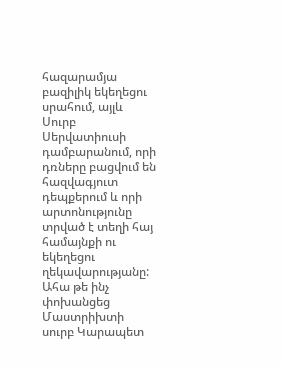հազարամյա բազիլիկ եկեղեցու սրահում, այլև Սուրբ Սերվատիուսի դամբարանում, որի դռները բացվում են հազվագյուտ դեպքերում և որի արտոնությունը տրված է տեղի հայ համայնքի ու եկեղեցու ղեկավարությանը: Ահա թե ինչ փոխանցեց Մաստրիխտի սուրբ Կարապետ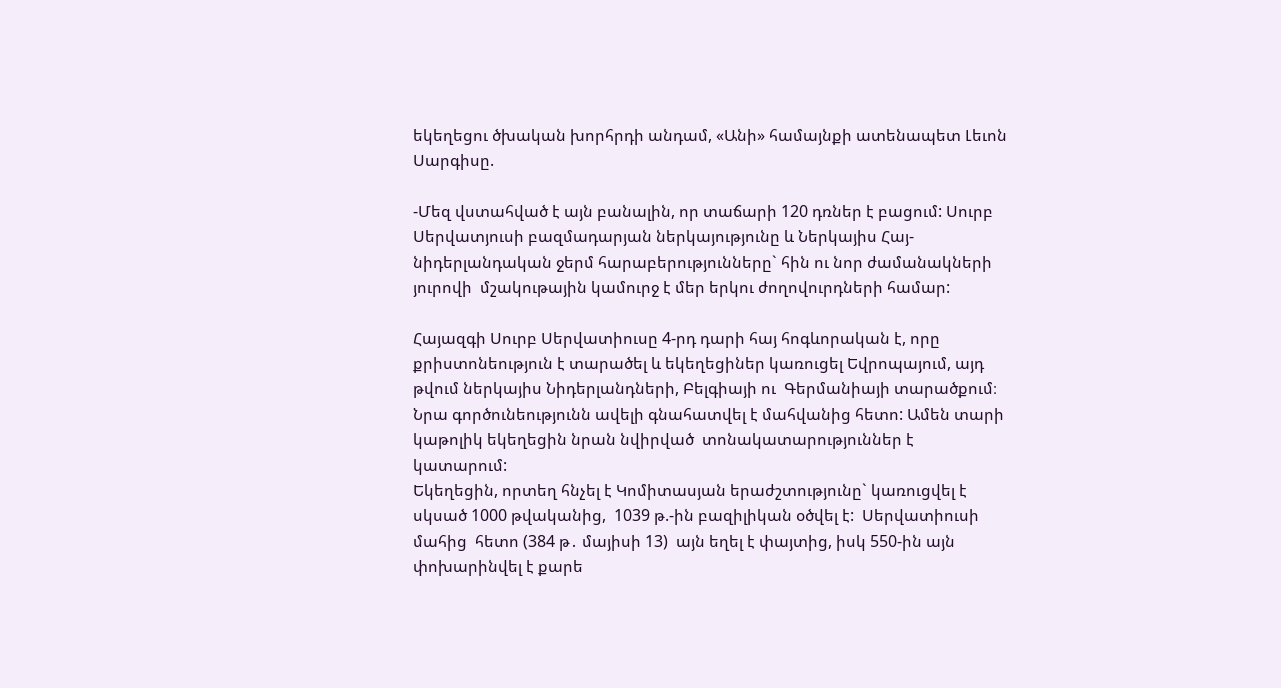եկեղեցու ծխական խորհրդի անդամ, «Անի» համայնքի ատենապետ Լեւոն Սարգիսը.

-Մեզ վստահված է այն բանալին, որ տաճարի 120 դռներ է բացում: Սուրբ Սերվատյուսի բազմադարյան ներկայությունը և Ներկայիս Հայ-նիդերլանդական ջերմ հարաբերությունները` հին ու նոր ժամանակների յուրովի  մշակութային կամուրջ է մեր երկու ժողովուրդների համար:

Հայազգի Սուրբ Սերվատիուսը 4-րդ դարի հայ հոգևորական է, որը քրիստոնեություն է տարածել և եկեղեցիներ կառուցել Եվրոպայում, այդ թվում ներկայիս Նիդերլանդների, Բելգիայի ու  Գերմանիայի տարածքում։  Նրա գործունեությունն ավելի գնահատվել է մահվանից հետո: Ամեն տարի կաթոլիկ եկեղեցին նրան նվիրված  տոնակատարություններ է կատարում:
Եկեղեցին, որտեղ հնչել է Կոմիտասյան երաժշտությունը` կառուցվել է սկսած 1000 թվականից,  1039 թ.-ին բազիլիկան օծվել է:  Սերվատիուսի մահից  հետո (384 թ․ մայիսի 13)  այն եղել է փայտից, իսկ 550-ին այն փոխարինվել է քարե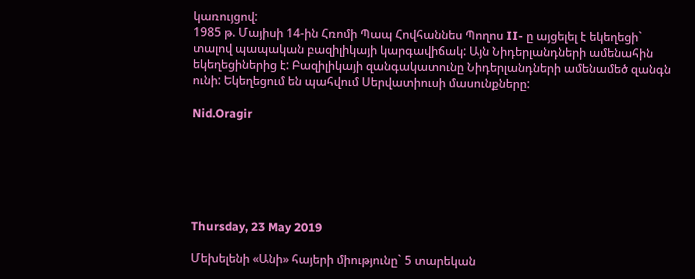կառույցով:
1985 թ. Մայիսի 14-ին Հռոմի Պապ Հովհաննես Պողոս II- ը այցելել է եկեղեցի` տալով պապական բազիլիկայի կարգավիճակ: Այն Նիդերլանդների ամենահին եկեղեցիներից է: Բազիլիկայի զանգակատունը Նիդերլանդների ամենամեծ զանգն  ունի: Եկեղեցում են պահվում Սերվատիուսի մասունքները:

Nid.Oragir






Thursday, 23 May 2019

Մեխելենի «Անի» հայերի միությունը` 5 տարեկան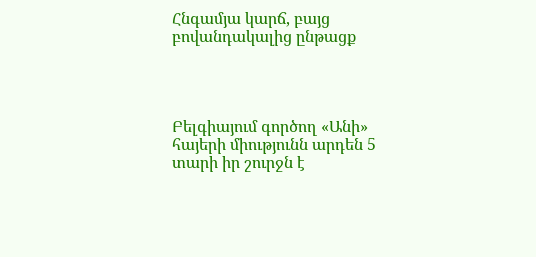Հնգամյա կարճ, բայց բովանդակալից ընթացք




Բելգիայում գործող «Անի» հայերի միությունն արդեն 5 տարի իր շուրջն է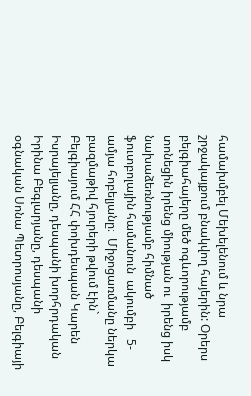համախմբել Մեխելենում և նրա շրջակայքում բնակվող հայերին: Օրերս բելգիահայերը մեծ ոգևորությամբ տոնեցին իրենց միության ու  իրենց իսկ նախաձեռնությամբ հիմնած ֆուտբոլային համանուն  ակումբի   5-ամյա հոբելյանը։  Միջոցառմանը ներկա բազմաթիվ հյուրերի թվում էին` Բելգիայում ՀՀ փոխդեսպան Կարեն Իսրայելյանը, դեսպանի խորհրդական Իրինա Բեգլարյանը, դեսպանի օգնական Սոնա Պետրոսյանը, Բելգիայի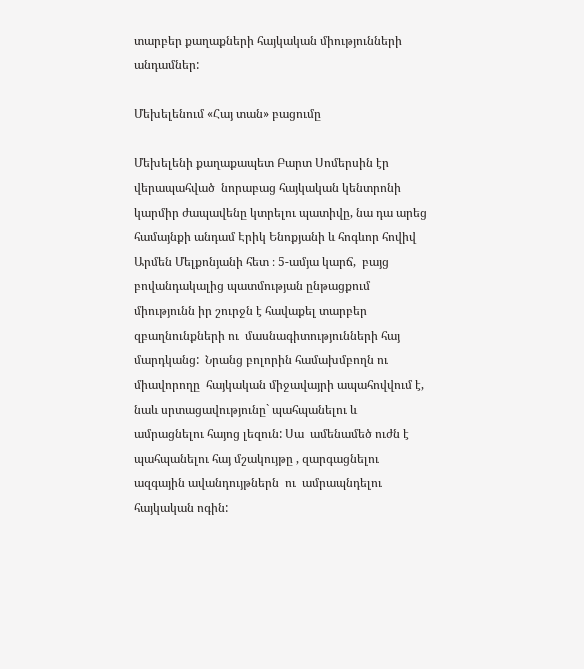տարբեր քաղաքների հայկական միությունների անդամներ:

Մեխելենում «Հայ տան» բացումը

Մեխելենի քաղաքապետ Բարտ Սոմերսին էր վերապահված  նորաբաց հայկական կենտրոնի կարմիր ժապավենը կտրելու պատիվը, նա դա արեց համայնքի անդամ Էրիկ Ենոքյանի և հոգևոր հովիվ Արմեն Մելքոնյանի հետ ։ 5-ամյա կարճ,  բայց բովանդակալից պատմության ընթացքում միությունն իր շուրջն է հավաքել տարբեր զբաղնունքների ու  մասնագիտությունների հայ  մարդկանց:  Նրանց բոլորին համախմբողն ու միավորողը  հայկական միջավայրի ապահովվում է, նաև սրտացավությունը` պահպանելու և ամրացնելու հայոց լեզուն: Սա  ամենամեծ ուժն է պահպանելու հայ մշակույթը , զարգացնելու ազգային ավանդույթներն  ու  ամրապնդելու հայկական ոգին: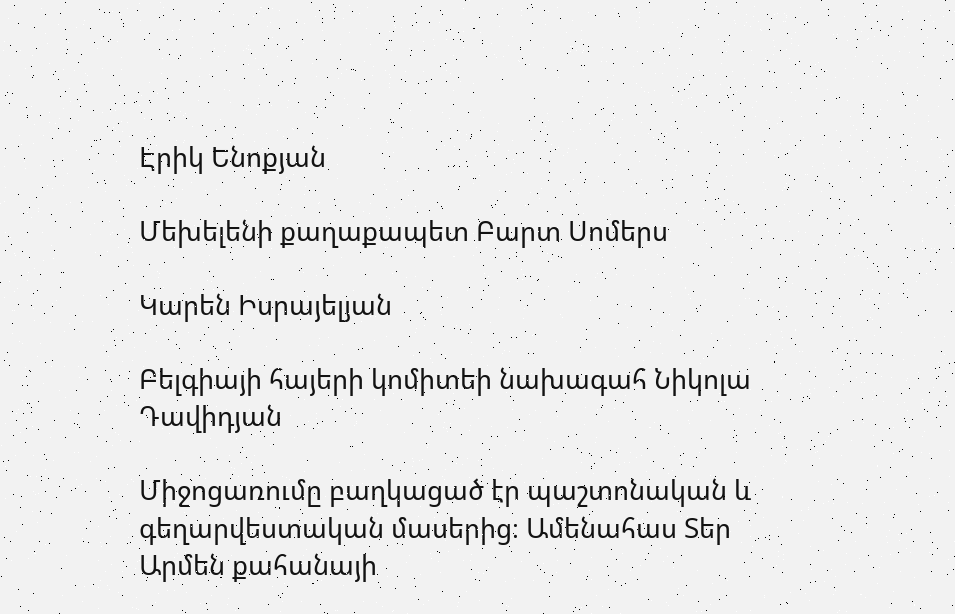Էրիկ Ենոքյան

Մեխելենի քաղաքապետ Բարտ Սոմերս

Կարեն Իսրայելյան

Բելգիայի հայերի կոմիտեի նախագահ Նիկոլա Դավիդյան

Միջոցառումը բաղկացած էր պաշտոնական և գեղարվեստական մասերից։ Ամենահաս Տեր Արմեն քահանայի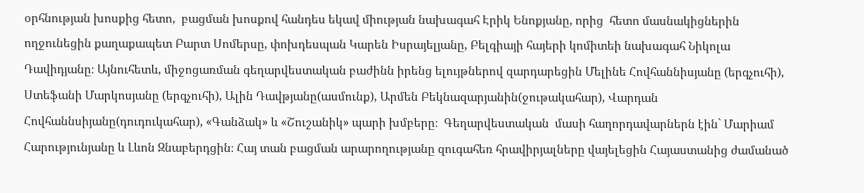օրհնության խոսքից հետո,  բացման խոսքով հանդես եկավ միության նախագահ Էրիկ Ենոքյանը, որից  հետո մասնակիցներին ողջունեցին քաղաքապետ Բարտ Սոմերսը, փոխդեսպան Կարեն Իսրայելյանը, Բելգիայի հայերի կոմիտեի նախագահ Նիկոլա Դավիդյանը։ Այնուհետև, միջոցառման գեղարվեստական բաժինն իրենց ելույթներով զարդարեցին Մելինե Հովհաննիսյանը (երգչուհի), Ստեֆանի Մարկոսյանը (երգչուհի), Ալին Դավթյանը(ասմունք), Արմեն Բեկնազարյանին(ջութակահար), Վարդան Հովհաննսիյանը(դուդուկահար), «Գանձակ» և «Շուշանիկ» պարի խմբերը։  Գեղարվեստական  մասի հաղորդավարներն էին` Մարիամ Հարությունյանը և Լևոն Զնաբերդցին։ Հայ տան բացման արարողությանը զուգահեռ հրավիրյալները վայելեցին Հայաստանից ժամանած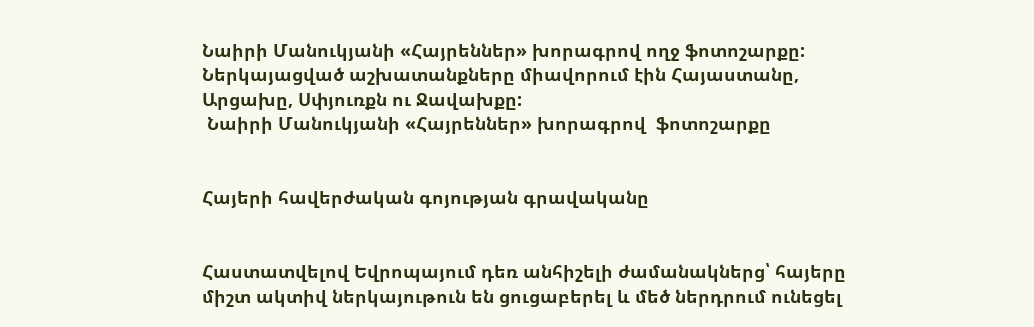Նաիրի Մանուկյանի «Հայրեններ» խորագրով ողջ ֆոտոշարքը: Ներկայացված աշխատանքները միավորում էին Հայաստանը, Արցախը, Սփյուռքն ու Ջավախքը:
 Նաիրի Մանուկյանի «Հայրեններ» խորագրով  ֆոտոշարքը


Հայերի հավերժական գոյության գրավականը


Հաստատվելով Եվրոպայում դեռ անհիշելի ժամանակներց՝ հայերը միշտ ակտիվ ներկայութուն են ցուցաբերել և մեծ ներդրում ունեցել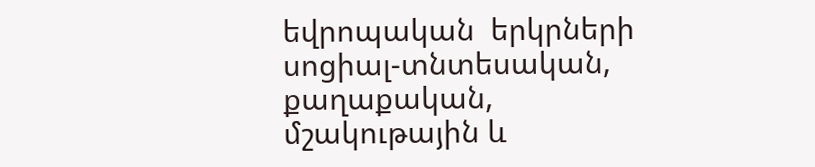եվրոպական  երկրների սոցիալ-տնտեսական, քաղաքական, մշակութային և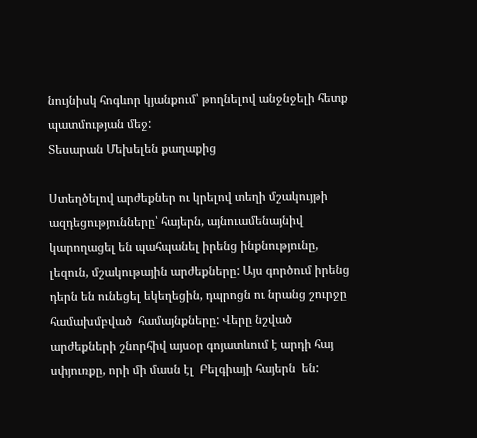նույնիսկ հոգևոր կյանքում՝ թողնելով անջնջելի հետք  պատմության մեջ:
Տեսարան Մեխելեն քաղաքից

Ստեղծելով արժեքներ ու կրելով տեղի մշակույթի  ազդեցությունները՝ հայերն, այնուամենայնիվ  կարողացել են պահպանել իրենց ինքնությունը, լեզուն, մշակութային արժեքները: Այս գործում իրենց դերն են ունեցել եկեղեցին, դպրոցն ու նրանց շուրջը համախմբված  համայնքները: Վերը նշված արժեքների շնորհիվ այսօր գոյատևում է արդի հայ սփյուռքը, որի մի մասն էլ  Բելգիայի հայերն  են: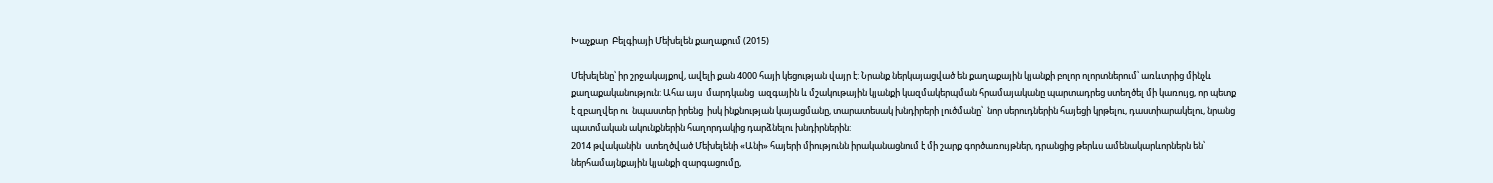Խաչքար  Բելգիայի Մեխելեն քաղաքում (2015)

Մեխելենը՝ իր շրջակայքով, ավելի քան 4000 հայի կեցության վայր է: Նրանք ներկայացված են քաղաքային կյանքի բոլոր ոլորտներում՝ առևտրից մինչև քաղաքականություն: Ահա այս  մարդկանց  ազգային և մշակութային կյանքի կազմակերպման հրամայականը պարտադրեց ստեղծել մի կառույց, որ պետք է զբաղվեր ու  նպաստեր իրենց  իսկ ինքնության կայացմանը, տարատեսակ խնդիրերի լուծմանը՝  նոր սերուդներին հայեցի կրթելու, դաստիարակելու, նրանց պատմական ակունքներին հաղորդակից դարձնելու խնդիրներին:
2014 թվականին  ստեղծված Մեխելենի «Անի» հայերի միությունն իրականացնում է մի շարք գործառույթներ, դրանցից թերևս ամենակարևորներն են՝ ներհամայնքային կյանքի զարգացումը,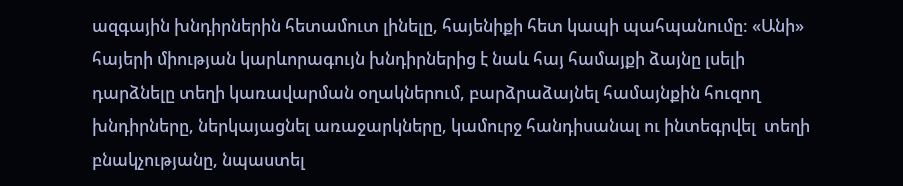ազգային խնդիրներին հետամուտ լինելը, հայենիքի հետ կապի պահպանումը: «Անի» հայերի միության կարևորագույն խնդիրներից է նաև հայ համայքի ձայնը լսելի դարձնելը տեղի կառավարման օղակներում, բարձրաձայնել համայնքին հուզող խնդիրները, ներկայացնել առաջարկները, կամուրջ հանդիսանալ ու ինտեգրվել  տեղի բնակչությանը, նպաստել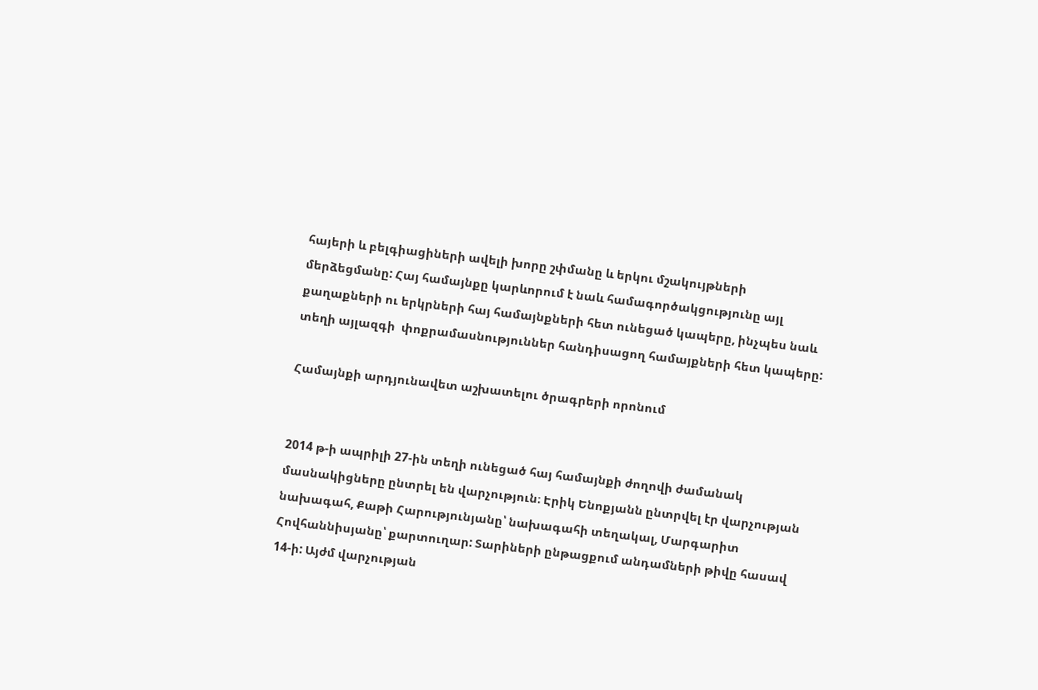հայերի և բելգիացիների ավելի խորը շփմանը և երկու մշակույթների մերձեցմանը: Հայ համայնքը կարևորում է նաև համագործակցությունը այլ քաղաքների ու երկրների հայ համայնքների հետ ունեցած կապերը, ինչպես նաև տեղի այլազգի  փոքրամասնություններ հանդիսացող համայքների հետ կապերը:

Համայնքի արդյունավետ աշխատելու ծրագրերի որոնում


2014 թ-ի ապրիլի 27-ին տեղի ունեցած հայ համայնքի ժողովի ժամանակ մասնակիցները ընտրել են վարչություն։ Էրիկ Ենոքյանն ընտրվել էր վարչության նախագահ, Քաթի Հարությունյանը՝ նախագահի տեղակալ, Մարգարիտ Հովհաննիսյանը՝ քարտուղար: Տարիների ընթացքում անդամների թիվը հասավ 14-ի: Այժմ վարչության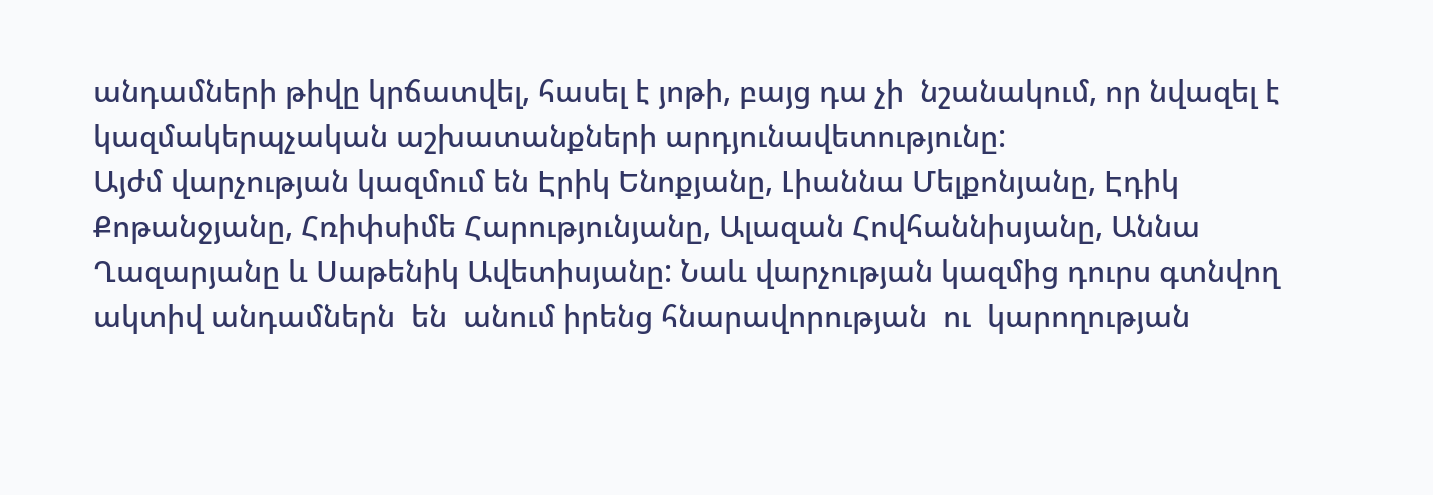անդամների թիվը կրճատվել, հասել է յոթի, բայց դա չի  նշանակում, որ նվազել է կազմակերպչական աշխատանքների արդյունավետությունը:
Այժմ վարչության կազմում են Էրիկ Ենոքյանը, Լիաննա Մելքոնյանը, Էդիկ Քոթանջյանը, Հռիփսիմե Հարությունյանը, Ալազան Հովհաննիսյանը, Աննա Ղազարյանը և Սաթենիկ Ավետիսյանը: Նաև վարչության կազմից դուրս գտնվող ակտիվ անդամներն  են  անում իրենց հնարավորության  ու  կարողության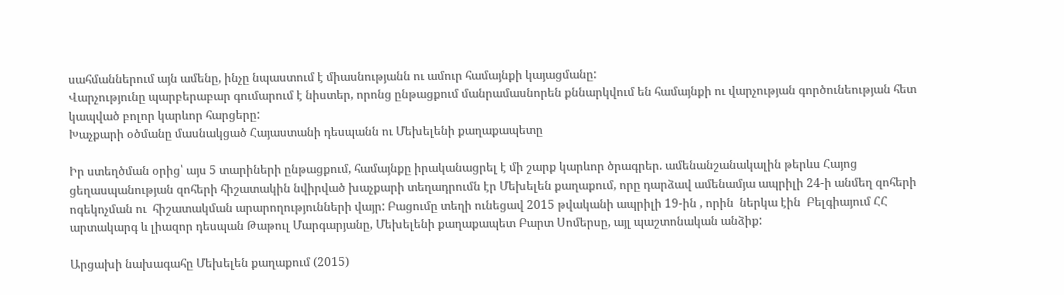սահմաններում այն ամենը, ինչը նպաստում է միասնությանն ու ամուր համայնքի կայացմանը:
Վարչությունը պարբերաբար գումարում է նիստեր, որոնց ընթացքում մանրամասնորեն քննարկվում են համայնքի ու վարչության գործունեության հետ կապված բոլոր կարևոր հարցերը:
Խաչքարի օծմանը մասնակցած Հայաստանի դեսպանն ու Մեխելենի քաղաքապետը

Իր ստեղծման օրից՝ այս 5 տարիների ընթացքում, համայնքը իրականացրել է մի շարք կարևոր ծրագրեր. ամենանշանակալին թերևս Հայոց ցեղասպանության զոհերի հիշատակին նվիրված խաչքարի տեղադրումն էր Մեխելեն քաղաքում, որը դարձավ ամենամյա ապրիլի 24-ի անմեղ զոհերի ոգեկոչման ու  հիշատակման արարողությունների վայր: Բացումը տեղի ունեցավ 2015 թվականի ապրիլի 19-ին , որին  ներկա էին  Բելգիայում ՀՀ արտակարգ և լիազոր դեսպան Թաթուլ Մարգարյանը, Մեխելենի քաղաքապետ Բարտ Սոմերսը, այլ պաշտոնական անձիք:

Արցախի նախագահը Մեխելեն քաղաքում (2015)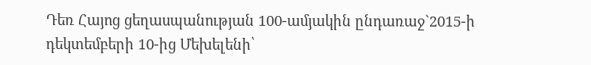Դեռ Հայոց ցեղասպանության 100-ամյակին ընդառաջ`2015-ի դեկտեմբերի 10-ից Մեխելենի՝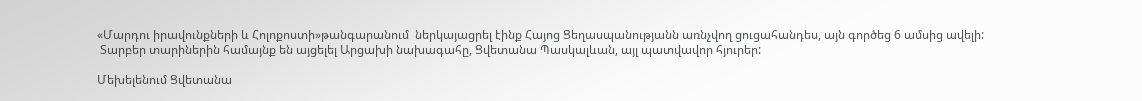«Մարդու իրավունքների և Հոլոքոստի»թանգարանում  ներկայացրել էինք Հայոց Ցեղասպանությանն առնչվող ցուցահանդես, այն գործեց 6 ամսից ավելի:
 Տարբեր տարիներին համայնք են այցելել Արցախի նախագահը, Ցվետանա Պասկալևան, այլ պատվավոր հյուրեր:

Մեխելենում Ցվետանա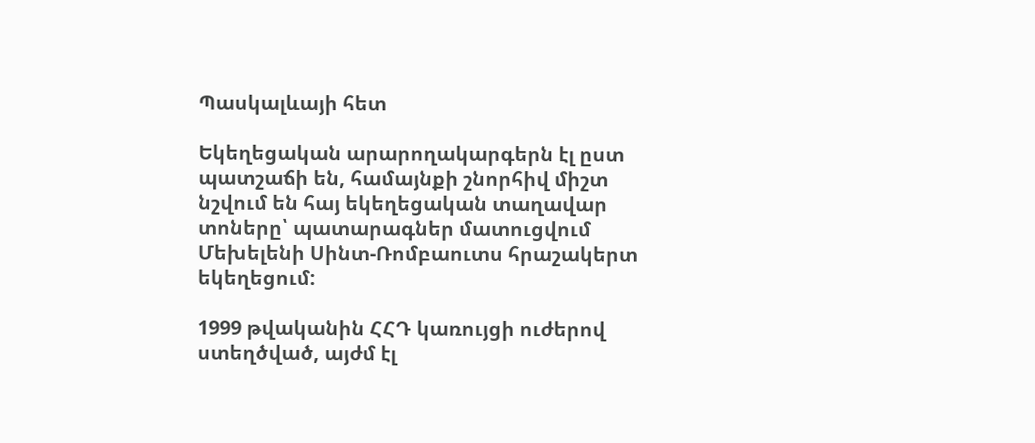Պասկալևայի հետ

Եկեղեցական արարողակարգերն էլ ըստ պատշաճի են, համայնքի շնորհիվ միշտ նշվում են հայ եկեղեցական տաղավար տոները՝ պատարագներ մատուցվում Մեխելենի Սինտ-Ռոմբաուտս հրաշակերտ եկեղեցում:

1999 թվականին ՀՀԴ կառույցի ուժերով ստեղծված, այժմ էլ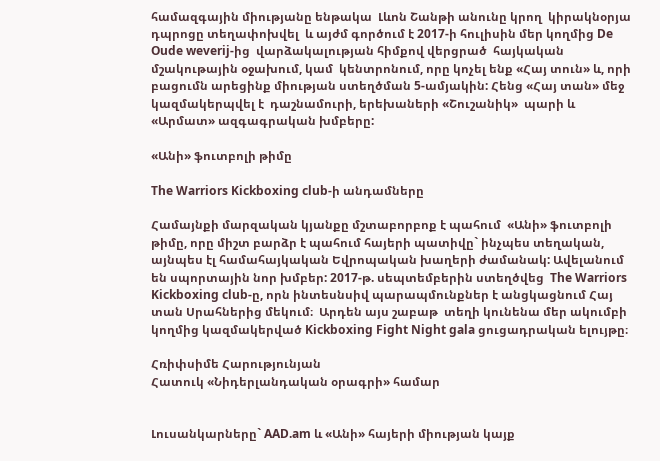համազգային միությանը ենթակա  Լևոն Շանթի անունը կրող  կիրակնօրյա դպրոցը տեղափոխվել  և այժմ գործում է 2017-ի հուլիսին մեր կողմից De Oude weverij-ից  վարձակալության հիմքով վերցրած  հայկական մշակութային օջախում, կամ  կենտրոնում, որը կոչել ենք «Հայ տուն» և, որի բացումն արեցինք միության ստեղծման 5-ամյակին: Հենց «Հայ տան» մեջ կազմակերպվել է  դաշնամուրի, երեխաների «Շուշանիկ»  պարի և  «Արմատ» ազգագրական խմբերը:

«Անի» ֆուտբոլի թիմը

The Warriors Kickboxing club-ի անդամները

Համայնքի մարզական կյանքը մշտաբորբոք է պահում  «Անի» ֆուտբոլի թիմը, որը միշտ բարձր է պահում հայերի պատիվը` ինչպես տեղական, այնպես էլ համահայկական Եվրոպական խաղերի ժամանակ: Ավելանում են սպորտային նոր խմբեր: 2017-թ. սեպտեմբերին ստեղծվեց  The Warriors Kickboxing club-ը, որն ինտեսնսիվ պարապմունքներ է անցկացնում Հայ տան Սրահներից մեկում։  Արդեն այս շաբաթ  տեղի կունենա մեր ակումբի կողմից կազմակերված Kickboxing Fight Night gala ցուցադրական ելույթը։

Հռիփսիմե Հարությունյան
Հատուկ «Նիդերլանդական օրագրի» համար


Լուսանկարները` AAD.am և «Անի» հայերի միության կայք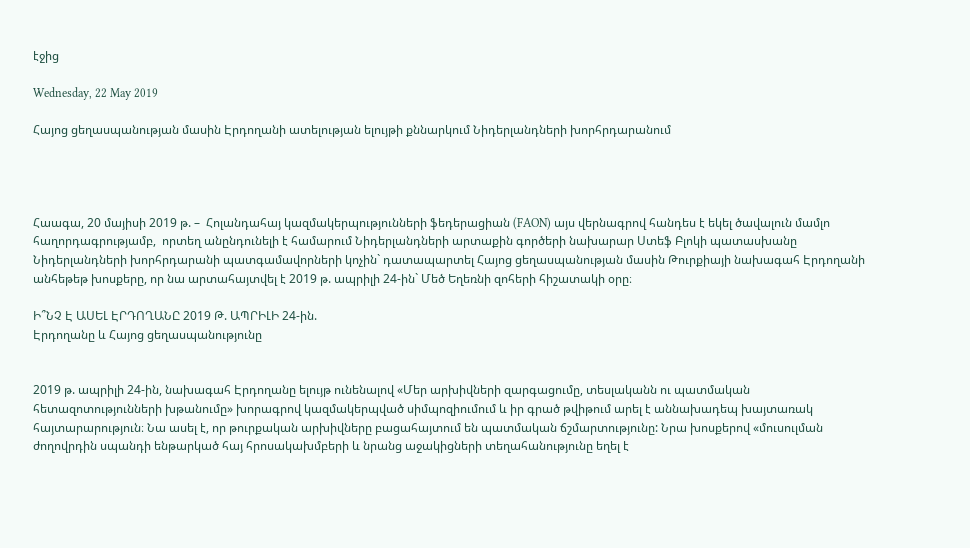էջից

Wednesday, 22 May 2019

Հայոց ցեղասպանության մասին Էրդողանի ատելության ելույթի քննարկում Նիդերլանդների խորհրդարանում




Հաագա, 20 մայիսի 2019 թ. –  Հոլանդահայ կազմակերպությունների ֆեդերացիան (FAON) այս վերնագրով հանդես է եկել ծավալուն մամլո հաղորդագրությամբ,  որտեղ անընդունելի է համարում Նիդերլանդների արտաքին գործերի նախարար Ստեֆ Բլոկի պատասխանը Նիդերլանդների խորհրդարանի պատգամավորների կոչին` դատապարտել Հայոց ցեղասպանության մասին Թուրքիայի նախագահ Էրդողանի անհեթեթ խոսքերը, որ նա արտահայտվել է 2019 թ. ապրիլի 24-ին` Մեծ Եղեռնի զոհերի հիշատակի օրը։

Ի՞ՆՉ Է ԱՍԵԼ ԷՐԴՈՂԱՆԸ 2019 Թ. ԱՊՐԻԼԻ 24-ին.
Էրդողանը և Հայոց ցեղասպանությունը


2019 թ. ապրիլի 24-ին, նախագահ Էրդողանը ելույթ ունենալով «Մեր արխիվների զարգացումը, տեսլականն ու պատմական հետազոտությունների խթանումը» խորագրով կազմակերպված սիմպոզիումում և իր գրած թվիթում արել է աննախադեպ խայտառակ հայտարարություն։ Նա ասել է, որ թուրքական արխիվները բացահայտում են պատմական ճշմարտությունը: Նրա խոսքերով «մուսուլման ժողովրդին սպանդի ենթարկած հայ հրոսակախմբերի և նրանց աջակիցների տեղահանությունը եղել է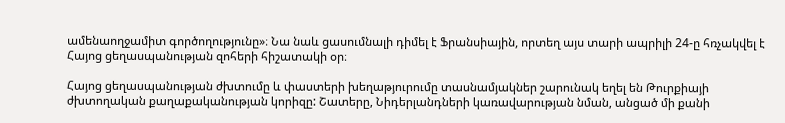ամենաողջամիտ գործողությունը»։ Նա նաև ցասումնալի դիմել է Ֆրանսիային, որտեղ այս տարի ապրիլի 24-ը հռչակվել է Հայոց ցեղասպանության զոհերի հիշատակի օր։

Հայոց ցեղասպանության ժխտումը և փաստերի խեղաթյուրումը տասնամյակներ շարունակ եղել են Թուրքիայի ժխտողական քաղաքականության կորիզը: Շատերը, Նիդերլանդների կառավարության նման, անցած մի քանի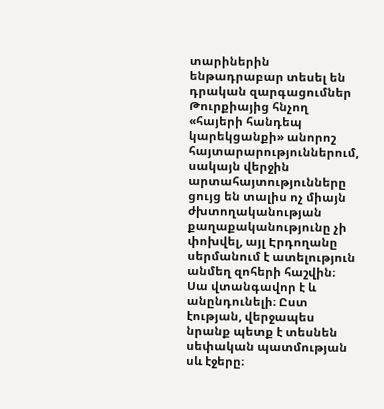տարիներին ենթադրաբար տեսել են դրական զարգացումներ Թուրքիայից հնչող «հայերի հանդեպ կարեկցանքի» անորոշ հայտարարություններում, սակայն վերջին արտահայտությունները ցույց են տալիս ոչ միայն ժխտողականության քաղաքականությունը չի փոխվել, այլ Էրդողանը սերմանում է ատելություն անմեղ զոհերի հաշվին։ Սա վտանգավոր է և անընդունելի։ Ըստ էության, վերջապես նրանք պետք է տեսնեն սեփական պատմության սև էջերը։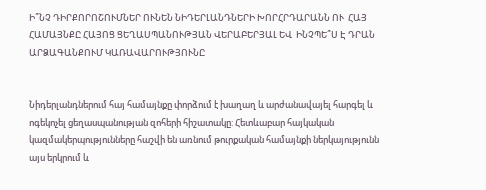Ի՞ՆՉ ԴԻՐՔՈՐՈՇՈՒՄՆԵՐ ՈՒՆԵՆ ՆԻԴԵՐԼԱՆԴՆԵՐԻ ԽՈՐՀՐԴԱՐԱՆՆ ՈՒ  ՀԱՅ ՀԱՄԱՅՆՔԸ ՀԱՅՈՑ ՑԵՂԱՍՊԱՆՈՒԹՅԱՆ ՎԵՐԱԲԵՐՅԱԼ ԵՎ  ԻՆՉՊԵ՞Ս Է ԴՐԱՆ ԱՐՁԱԳԱՆՔՈՒՄ ԿԱՌԱՎԱՐՈՒԹՅՈՒՆԸ


Նիդերլանդներում հայ համայնքը փորձում է խաղաղ և արժանավայել հարգել և ոգեկոչել ցեղասպանության զոհերի հիշատակը: Հետևաբար հայկական կազմակերպությունները հաշվի են առնում թուրքական համայնքի ներկայությունն այս երկրում և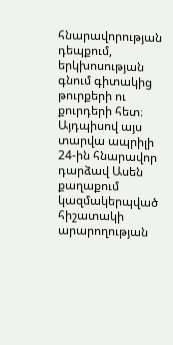հնարավորության դեպքում, երկխոսության գնում գիտակից թուրքերի ու քուրդերի հետ։ Այդպիսով այս տարվա ապրիլի 24-ին հնարավոր դարձավ Ասեն քաղաքում կազմակերպված հիշատակի արարողության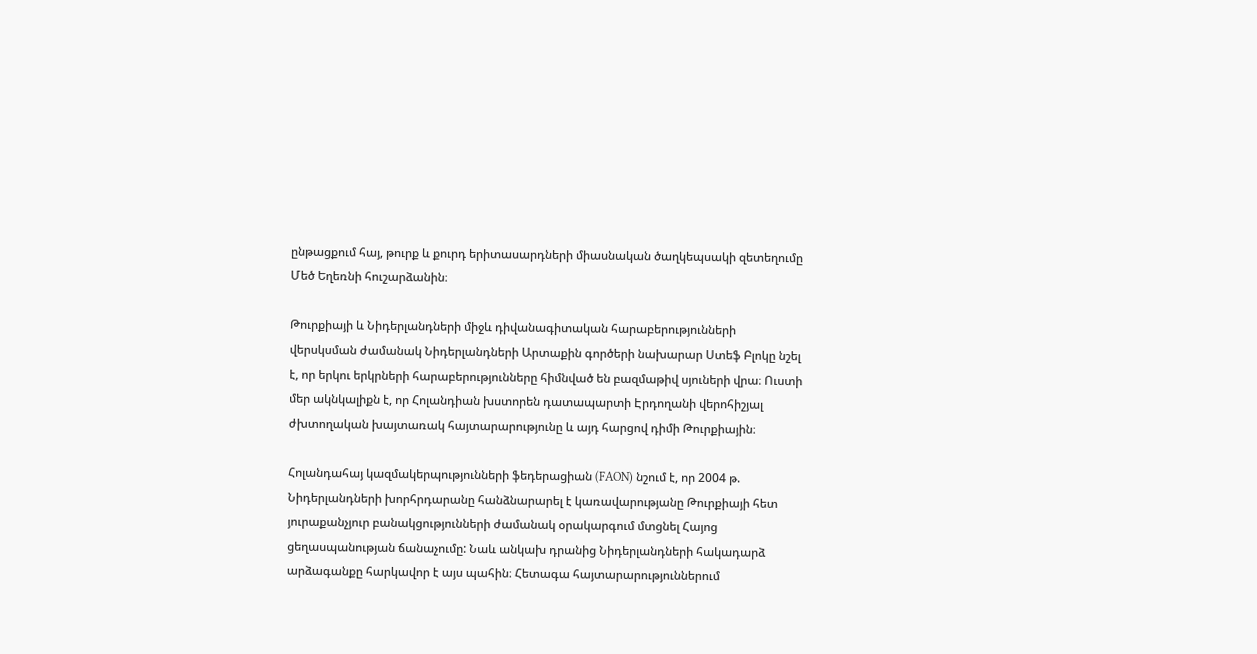ընթացքում հայ, թուրք և քուրդ երիտասարդների միասնական ծաղկեպսակի զետեղումը Մեծ Եղեռնի հուշարձանին։

Թուրքիայի և Նիդերլանդների միջև դիվանագիտական հարաբերությունների վերսկսման ժամանակ Նիդերլանդների Արտաքին գործերի նախարար Ստեֆ Բլոկը նշել է, որ երկու երկրների հարաբերությունները հիմնված են բազմաթիվ սյուների վրա։ Ուստի մեր ակնկալիքն է, որ Հոլանդիան խստորեն դատապարտի Էրդողանի վերոհիշյալ ժխտողական խայտառակ հայտարարությունը և այդ հարցով դիմի Թուրքիային։

Հոլանդահայ կազմակերպությունների ֆեդերացիան (FAON) նշում է, որ 2004 թ. Նիդերլանդների խորհրդարանը հանձնարարել է կառավարությանը Թուրքիայի հետ յուրաքանչյուր բանակցությունների ժամանակ օրակարգում մտցնել Հայոց ցեղասպանության ճանաչումը: Նաև անկախ դրանից Նիդերլանդների հակադարձ արձագանքը հարկավոր է այս պահին։ Հետագա հայտարարություններում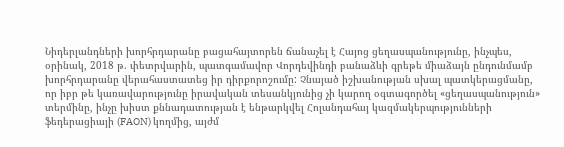Նիդերլանդների խորհրդարանը բացահայտորեն ճանաչել է Հայոց ցեղասպանությունը, ինչպես, օրինակ, 2018 թ. փետրվարին, պատգամավոր Վորդեվինդի բանաձևի գրեթե միաձայն ընդունմամբ խորհրդարանը վերահաստատեց իր դիրքորոշումը: Չնայած իշխանության սխալ պատկերացմանը, որ իբր թե կառավարությունը իրավական տեսանկյունից չի կարող օգտագործել «ցեղասպանություն» տերմինը, ինչը խիստ քննադատության է ենթարկվել Հոլանդահայ կազմակերպությունների ֆեդերացիայի (FAON) կողմից, այժմ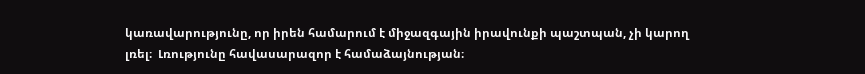կառավարությունը, որ իրեն համարում է միջազգային իրավունքի պաշտպան, չի կարող լռել։  Լռությունը հավասարազոր է համաձայնության։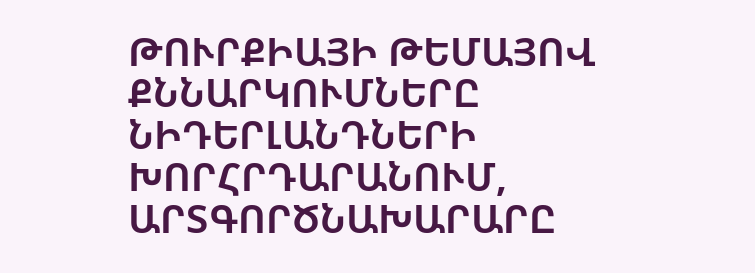ԹՈՒՐՔԻԱՅԻ ԹԵՄԱՅՈՎ ՔՆՆԱՐԿՈՒՄՆԵՐԸ ՆԻԴԵՐԼԱՆԴՆԵՐԻ ԽՈՐՀՐԴԱՐԱՆՈՒՄ, ԱՐՏԳՈՐԾՆԱԽԱՐԱՐԸ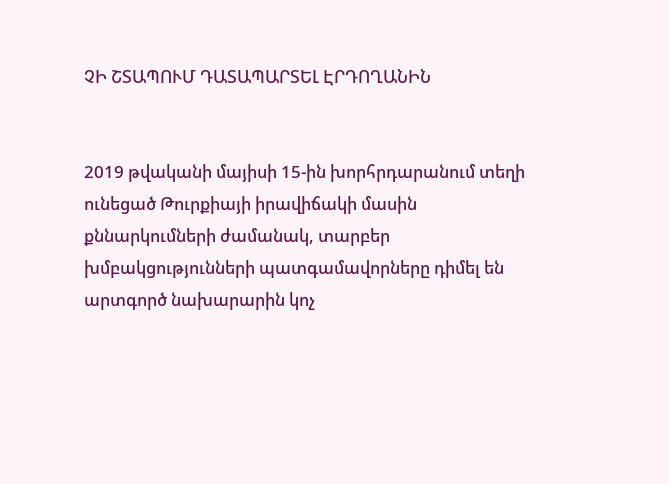ՉԻ ՇՏԱՊՈՒՄ ԴԱՏԱՊԱՐՏԵԼ ԷՐԴՈՂԱՆԻՆ


2019 թվականի մայիսի 15-ին խորհրդարանում տեղի ունեցած Թուրքիայի իրավիճակի մասին քննարկումների ժամանակ, տարբեր խմբակցությունների պատգամավորները դիմել են արտգործ նախարարին կոչ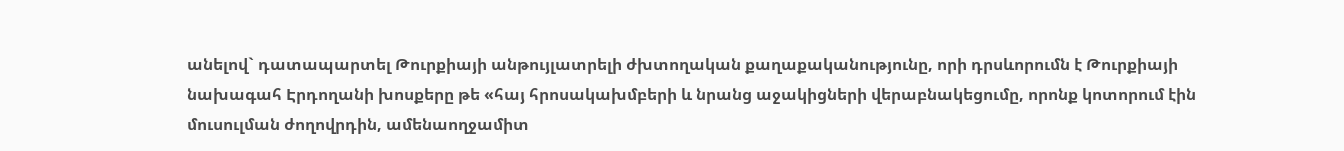անելով` դատապարտել Թուրքիայի անթույլատրելի ժխտողական քաղաքականությունը, որի դրսևորումն է Թուրքիայի նախագահ Էրդողանի խոսքերը թե «հայ հրոսակախմբերի և նրանց աջակիցների վերաբնակեցումը, որոնք կոտորում էին մուսուլման ժողովրդին, ամենաողջամիտ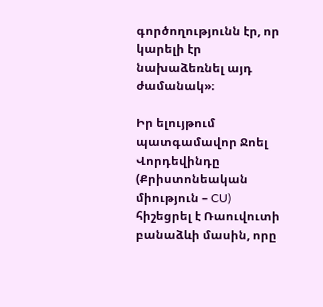գործողությունն էր, որ կարելի էր նախաձեռնել այդ ժամանակ»։

Իր ելույթում պատգամավոր Ջոել Վորդեվինդը (Քրիստոնեական միություն – CU) հիշեցրել է Ռաուվուտի բանաձևի մասին, որը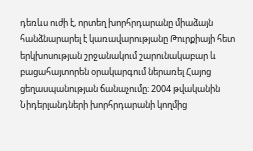դեռևս ուժի է, որտեղ խորհրդարանը միաձայն հանձնարարել է կառավարությանը Թուրքիայի հետ երկխոսության շրջանակում շարունակաբար և բացահայտորեն օրակարգում ներառել Հայոց ցեղասպանության ճանաչումը։ 2004 թվականին Նիդերլանդների խորհրդարանի կողմից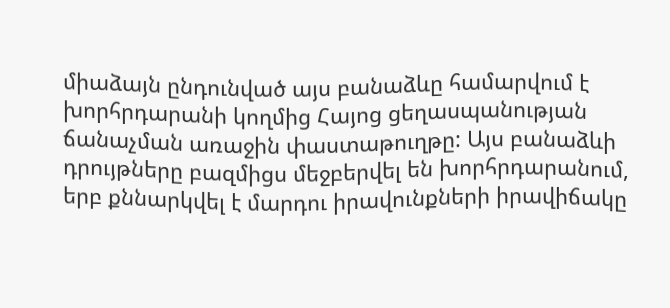միաձայն ընդունված այս բանաձևը համարվում է խորհրդարանի կողմից Հայոց ցեղասպանության ճանաչման առաջին փաստաթուղթը: Այս բանաձևի դրույթները բազմիցս մեջբերվել են խորհրդարանում, երբ քննարկվել է մարդու իրավունքների իրավիճակը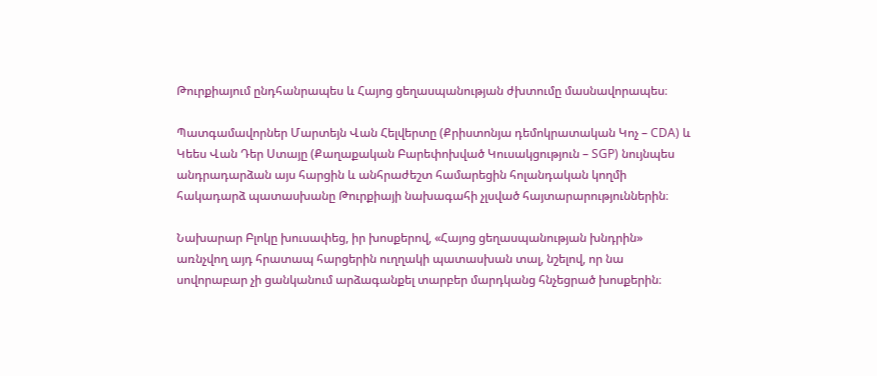Թուրքիայում ընդհանրապես և Հայոց ցեղասպանության ժխտումը մասնավորապես։

Պատգամավորներ Մարտեյն Վան Հելվերտը (Քրիստոնյա դեմոկրատական Կոչ – CDA) և Կեես Վան Դեր Ստայը (Քաղաքական Բարեփոխված Կուսակցություն – SGP) նույնպես անդրադարձան այս հարցին և անհրաժեշտ համարեցին հոլանդական կողմի հակադարձ պատասխանը Թուրքիայի նախագահի չլսված հայտարարություններին։

Նախարար Բլոկը խուսափեց, իր խոսքերով, «Հայոց ցեղասպանության խնդրին» առնչվող այդ հրատապ հարցերին ուղղակի պատասխան տալ, նշելով, որ նա սովորաբար չի ցանկանում արձագանքել տարբեր մարդկանց հնչեցրած խոսքերին։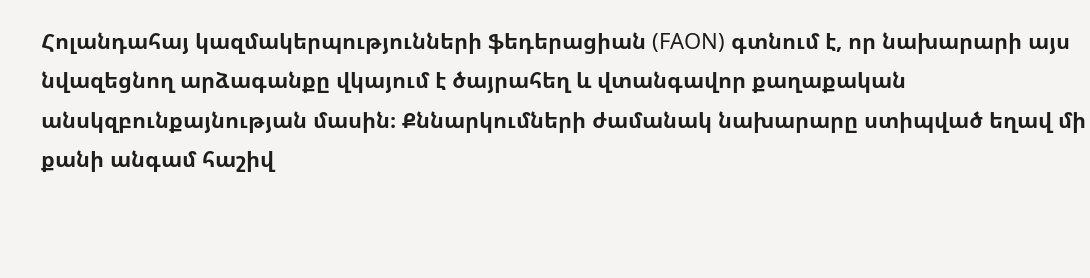Հոլանդահայ կազմակերպությունների ֆեդերացիան (FAON) գտնում է, որ նախարարի այս նվազեցնող արձագանքը վկայում է ծայրահեղ և վտանգավոր քաղաքական անսկզբունքայնության մասին։ Քննարկումների ժամանակ նախարարը ստիպված եղավ մի քանի անգամ հաշիվ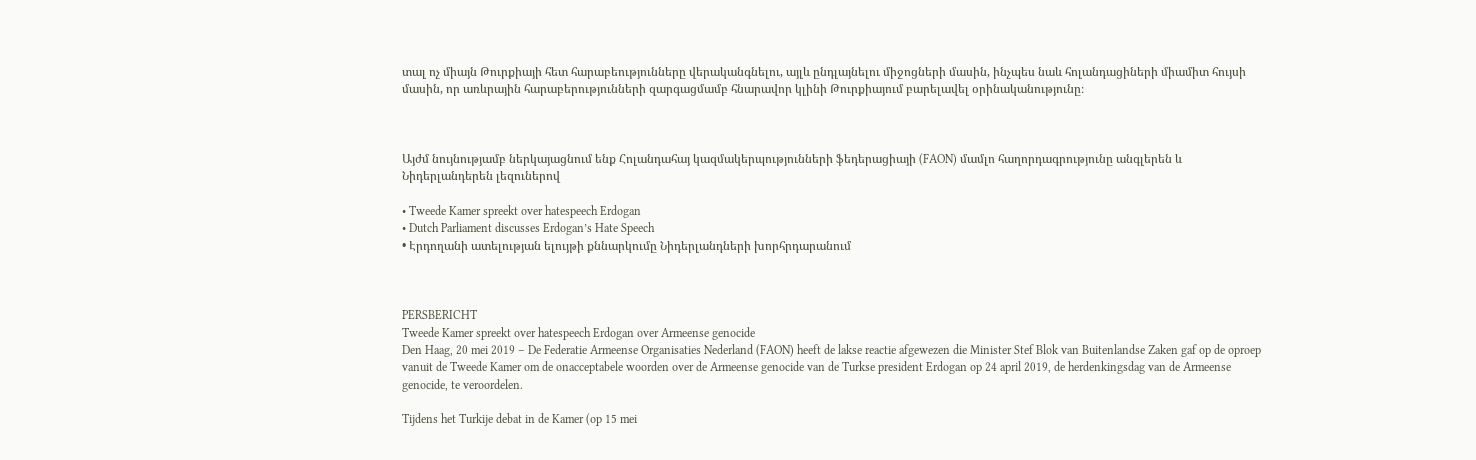տալ ոչ միայն Թուրքիայի հետ հարաբեությունները վերականգնելու, այլև ընդլայնելու միջոցների մասին, ինչպես նաև հոլանդացիների միամիտ հույսի մասին, որ առևրային հարաբերությունների զարգացմամբ հնարավոր կլինի Թուրքիայում բարելավել օրինականությունը։



Այժմ նույնությամբ ներկայացնում ենք Հոլանդահայ կազմակերպությունների ֆեդերացիայի (FAON) մամլո հաղորդագրությունը անգլերեն և Նիդերլանդերեն լեզուներով

• Tweede Kamer spreekt over hatespeech Erdogan
• Dutch Parliament discusses Erdogan’s Hate Speech
• Էրդողանի ատելության ելույթի քննարկումը Նիդերլանդների խորհրդարանում



PERSBERICHT
Tweede Kamer spreekt over hatespeech Erdogan over Armeense genocide
Den Haag, 20 mei 2019 – De Federatie Armeense Organisaties Nederland (FAON) heeft de lakse reactie afgewezen die Minister Stef Blok van Buitenlandse Zaken gaf op de oproep vanuit de Tweede Kamer om de onacceptabele woorden over de Armeense genocide van de Turkse president Erdogan op 24 april 2019, de herdenkingsdag van de Armeense genocide, te veroordelen.

Tijdens het Turkije debat in de Kamer (op 15 mei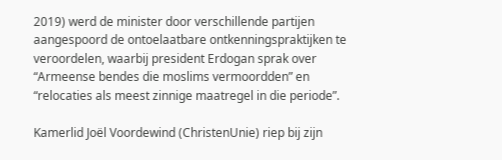2019) werd de minister door verschillende partijen aangespoord de ontoelaatbare ontkenningspraktijken te veroordelen, waarbij president Erdogan sprak over “Armeense bendes die moslims vermoordden” en “relocaties als meest zinnige maatregel in die periode”.

Kamerlid Joël Voordewind (ChristenUnie) riep bij zijn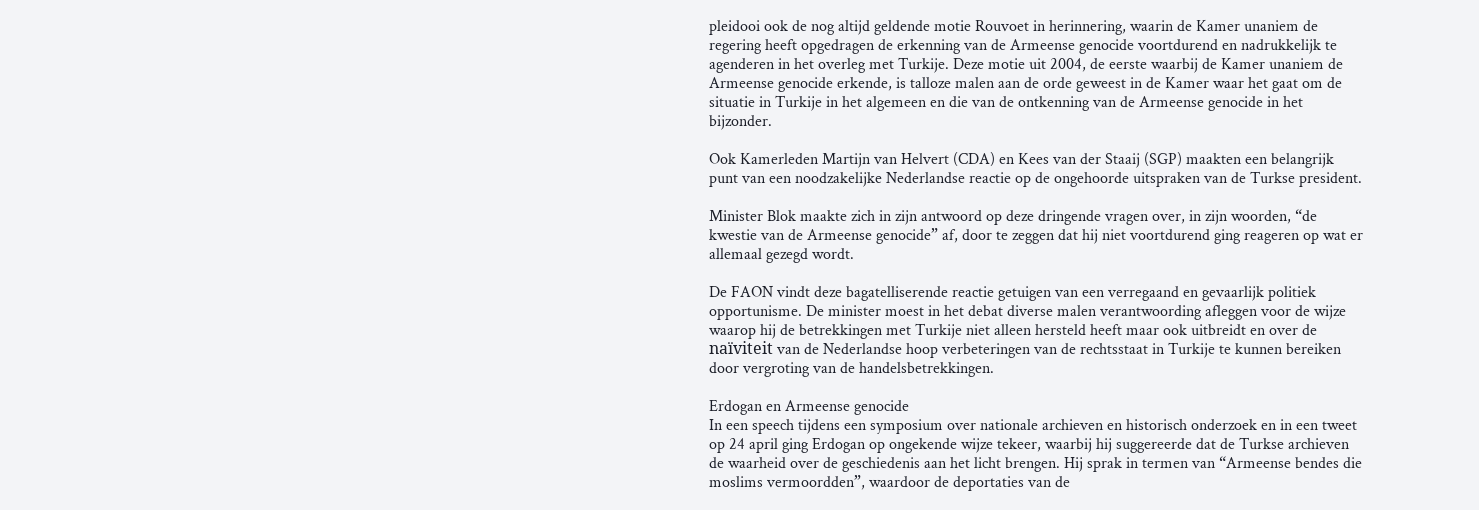pleidooi ook de nog altijd geldende motie Rouvoet in herinnering, waarin de Kamer unaniem de regering heeft opgedragen de erkenning van de Armeense genocide voortdurend en nadrukkelijk te agenderen in het overleg met Turkije. Deze motie uit 2004, de eerste waarbij de Kamer unaniem de Armeense genocide erkende, is talloze malen aan de orde geweest in de Kamer waar het gaat om de situatie in Turkije in het algemeen en die van de ontkenning van de Armeense genocide in het bijzonder.

Ook Kamerleden Martijn van Helvert (CDA) en Kees van der Staaij (SGP) maakten een belangrijk punt van een noodzakelijke Nederlandse reactie op de ongehoorde uitspraken van de Turkse president.

Minister Blok maakte zich in zijn antwoord op deze dringende vragen over, in zijn woorden, “de kwestie van de Armeense genocide” af, door te zeggen dat hij niet voortdurend ging reageren op wat er allemaal gezegd wordt.

De FAON vindt deze bagatelliserende reactie getuigen van een verregaand en gevaarlijk politiek opportunisme. De minister moest in het debat diverse malen verantwoording afleggen voor de wijze waarop hij de betrekkingen met Turkije niet alleen hersteld heeft maar ook uitbreidt en over de naïviteit van de Nederlandse hoop verbeteringen van de rechtsstaat in Turkije te kunnen bereiken door vergroting van de handelsbetrekkingen.

Erdogan en Armeense genocide
In een speech tijdens een symposium over nationale archieven en historisch onderzoek en in een tweet op 24 april ging Erdogan op ongekende wijze tekeer, waarbij hij suggereerde dat de Turkse archieven de waarheid over de geschiedenis aan het licht brengen. Hij sprak in termen van “Armeense bendes die moslims vermoordden”, waardoor de deportaties van de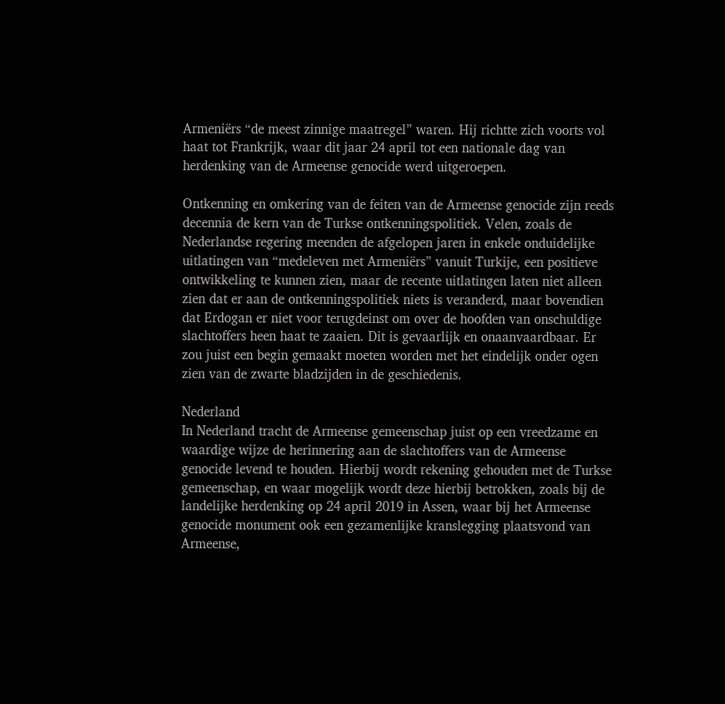Armeniërs “de meest zinnige maatregel” waren. Hij richtte zich voorts vol haat tot Frankrijk, waar dit jaar 24 april tot een nationale dag van herdenking van de Armeense genocide werd uitgeroepen.

Ontkenning en omkering van de feiten van de Armeense genocide zijn reeds decennia de kern van de Turkse ontkenningspolitiek. Velen, zoals de Nederlandse regering meenden de afgelopen jaren in enkele onduidelijke uitlatingen van “medeleven met Armeniërs” vanuit Turkije, een positieve ontwikkeling te kunnen zien, maar de recente uitlatingen laten niet alleen zien dat er aan de ontkenningspolitiek niets is veranderd, maar bovendien dat Erdogan er niet voor terugdeinst om over de hoofden van onschuldige slachtoffers heen haat te zaaien. Dit is gevaarlijk en onaanvaardbaar. Er zou juist een begin gemaakt moeten worden met het eindelijk onder ogen zien van de zwarte bladzijden in de geschiedenis.

Nederland
In Nederland tracht de Armeense gemeenschap juist op een vreedzame en waardige wijze de herinnering aan de slachtoffers van de Armeense genocide levend te houden. Hierbij wordt rekening gehouden met de Turkse gemeenschap, en waar mogelijk wordt deze hierbij betrokken, zoals bij de landelijke herdenking op 24 april 2019 in Assen, waar bij het Armeense genocide monument ook een gezamenlijke kranslegging plaatsvond van Armeense,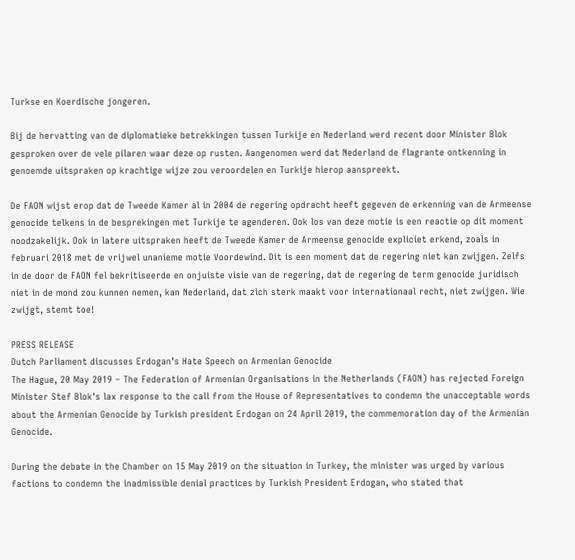Turkse en Koerdische jongeren.

Bij de hervatting van de diplomatieke betrekkingen tussen Turkije en Nederland werd recent door Minister Blok gesproken over de vele pilaren waar deze op rusten. Aangenomen werd dat Nederland de flagrante ontkenning in genoemde uitspraken op krachtige wijze zou veroordelen en Turkije hierop aanspreekt.

De FAON wijst erop dat de Tweede Kamer al in 2004 de regering opdracht heeft gegeven de erkenning van de Armeense genocide telkens in de besprekingen met Turkije te agenderen. Ook los van deze motie is een reactie op dit moment noodzakelijk. Ook in latere uitspraken heeft de Tweede Kamer de Armeense genocide expliciet erkend, zoals in februari 2018 met de vrijwel unanieme motie Voordewind. Dit is een moment dat de regering niet kan zwijgen. Zelfs in de door de FAON fel bekritiseerde en onjuiste visie van de regering, dat de regering de term genocide juridisch niet in de mond zou kunnen nemen, kan Nederland, dat zich sterk maakt voor internationaal recht, niet zwijgen. Wie zwijgt, stemt toe!

PRESS RELEASE
Dutch Parliament discusses Erdogan’s Hate Speech on Armenian Genocide
The Hague, 20 May 2019 – The Federation of Armenian Organisations in the Netherlands (FAON) has rejected Foreign Minister Stef Blok's lax response to the call from the House of Representatives to condemn the unacceptable words about the Armenian Genocide by Turkish president Erdogan on 24 April 2019, the commemoration day of the Armenian Genocide.

During the debate in the Chamber on 15 May 2019 on the situation in Turkey, the minister was urged by various factions to condemn the inadmissible denial practices by Turkish President Erdogan, who stated that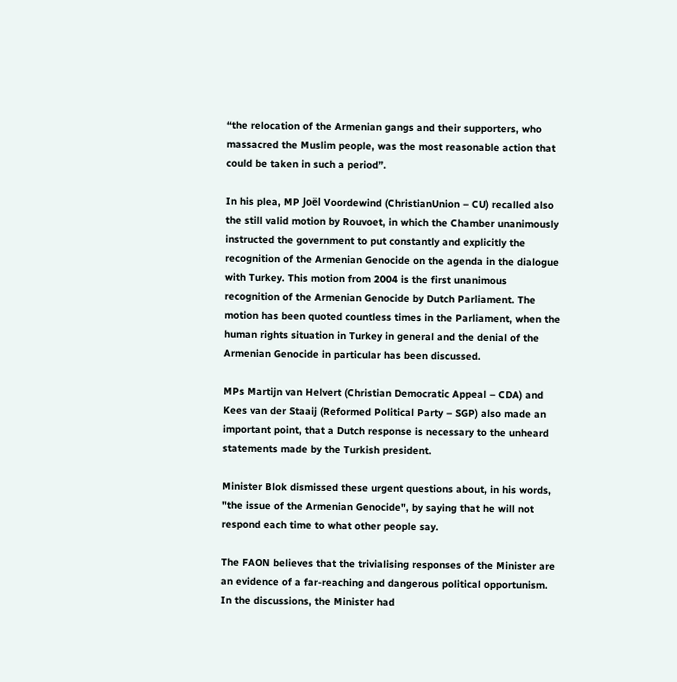“the relocation of the Armenian gangs and their supporters, who massacred the Muslim people, was the most reasonable action that could be taken in such a period”.

In his plea, MP Joël Voordewind (ChristianUnion – CU) recalled also the still valid motion by Rouvoet, in which the Chamber unanimously instructed the government to put constantly and explicitly the recognition of the Armenian Genocide on the agenda in the dialogue with Turkey. This motion from 2004 is the first unanimous recognition of the Armenian Genocide by Dutch Parliament. The motion has been quoted countless times in the Parliament, when the human rights situation in Turkey in general and the denial of the Armenian Genocide in particular has been discussed.

MPs Martijn van Helvert (Christian Democratic Appeal – CDA) and Kees van der Staaij (Reformed Political Party – SGP) also made an important point, that a Dutch response is necessary to the unheard statements made by the Turkish president.

Minister Blok dismissed these urgent questions about, in his words, "the issue of the Armenian Genocide", by saying that he will not respond each time to what other people say.

The FAON believes that the trivialising responses of the Minister are an evidence of a far-reaching and dangerous political opportunism. In the discussions, the Minister had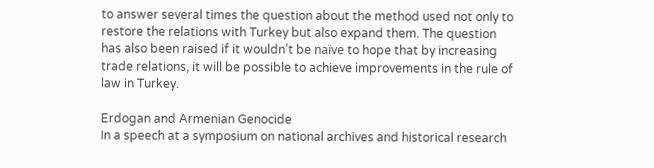to answer several times the question about the method used not only to restore the relations with Turkey but also expand them. The question has also been raised if it wouldn’t be naïve to hope that by increasing trade relations, it will be possible to achieve improvements in the rule of law in Turkey.

Erdogan and Armenian Genocide
In a speech at a symposium on national archives and historical research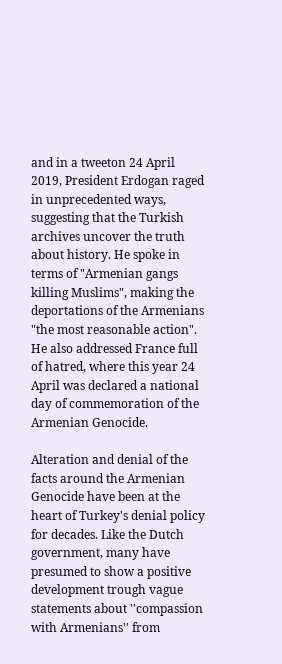and in a tweeton 24 April 2019, President Erdogan raged in unprecedented ways, suggesting that the Turkish archives uncover the truth about history. He spoke in terms of "Armenian gangs killing Muslims", making the deportations of the Armenians "the most reasonable action". He also addressed France full of hatred, where this year 24 April was declared a national day of commemoration of the Armenian Genocide.

Alteration and denial of the facts around the Armenian Genocide have been at the heart of Turkey's denial policy for decades. Like the Dutch government, many have presumed to show a positive development trough vague statements about ''compassion with Armenians'' from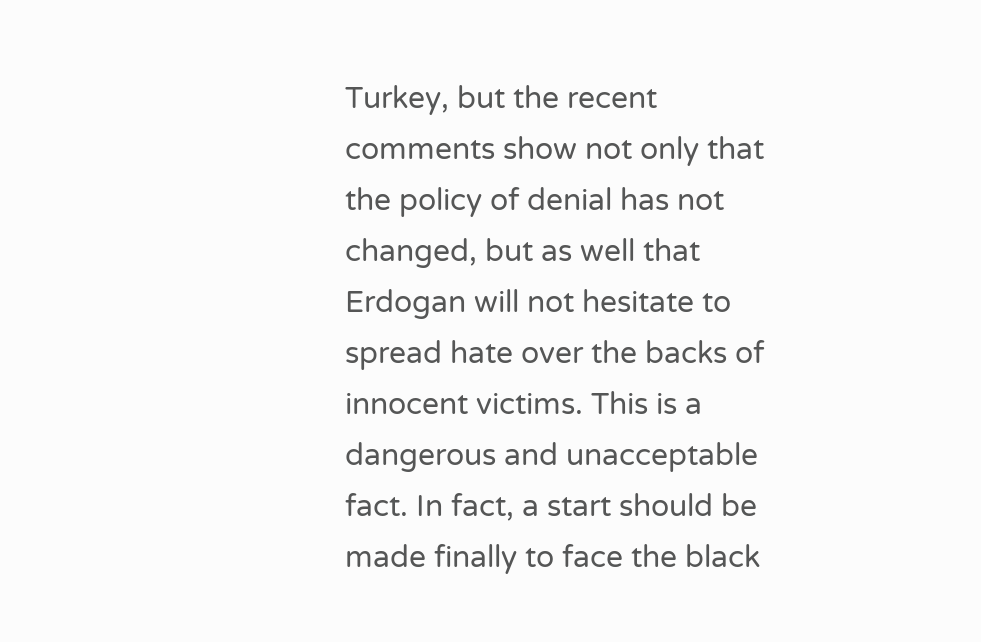Turkey, but the recent comments show not only that the policy of denial has not changed, but as well that Erdogan will not hesitate to spread hate over the backs of innocent victims. This is a dangerous and unacceptable fact. In fact, a start should be made finally to face the black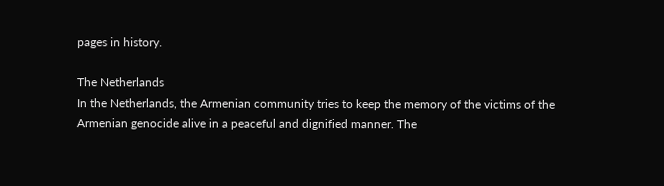pages in history.

The Netherlands
In the Netherlands, the Armenian community tries to keep the memory of the victims of the Armenian genocide alive in a peaceful and dignified manner. The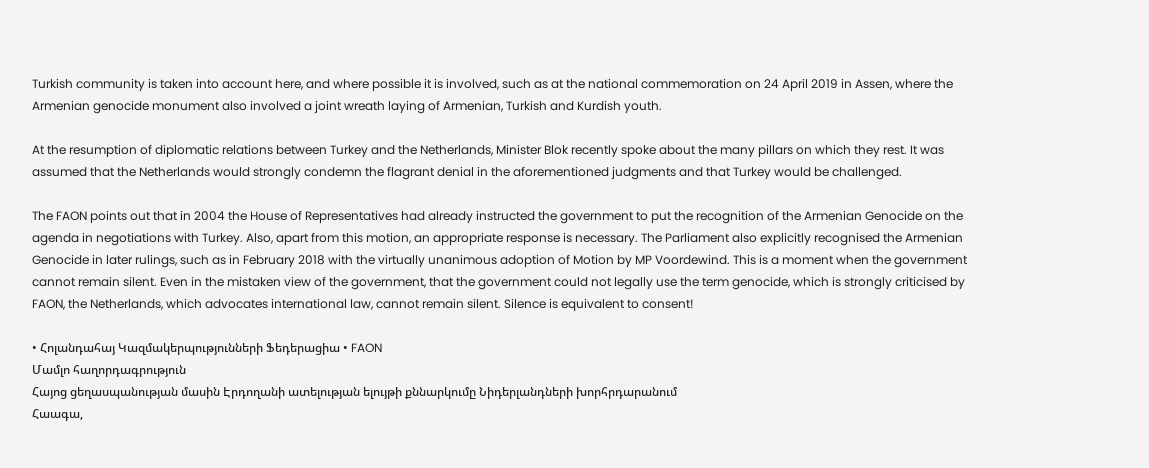Turkish community is taken into account here, and where possible it is involved, such as at the national commemoration on 24 April 2019 in Assen, where the Armenian genocide monument also involved a joint wreath laying of Armenian, Turkish and Kurdish youth.

At the resumption of diplomatic relations between Turkey and the Netherlands, Minister Blok recently spoke about the many pillars on which they rest. It was assumed that the Netherlands would strongly condemn the flagrant denial in the aforementioned judgments and that Turkey would be challenged.

The FAON points out that in 2004 the House of Representatives had already instructed the government to put the recognition of the Armenian Genocide on the agenda in negotiations with Turkey. Also, apart from this motion, an appropriate response is necessary. The Parliament also explicitly recognised the Armenian Genocide in later rulings, such as in February 2018 with the virtually unanimous adoption of Motion by MP Voordewind. This is a moment when the government cannot remain silent. Even in the mistaken view of the government, that the government could not legally use the term genocide, which is strongly criticised by FAON, the Netherlands, which advocates international law, cannot remain silent. Silence is equivalent to consent!

• Հոլանդահայ Կազմակերպությունների Ֆեդերացիա • FAON
Մամլո հաղորդագրություն
Հայոց ցեղասպանության մասին Էրդողանի ատելության ելույթի քննարկումը Նիդերլանդների խորհրդարանում
Հաագա,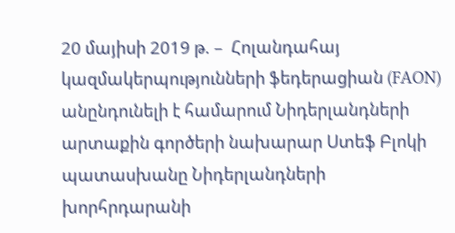20 մայիսի 2019 թ. –  Հոլանդահայ կազմակերպությունների ֆեդերացիան (FAON) անընդունելի է համարում Նիդերլանդների արտաքին գործերի նախարար Ստեֆ Բլոկի պատասխանը Նիդերլանդների խորհրդարանի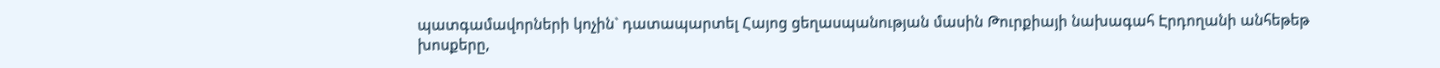պատգամավորների կոչին` դատապարտել Հայոց ցեղասպանության մասին Թուրքիայի նախագահ Էրդողանի անհեթեթ խոսքերը,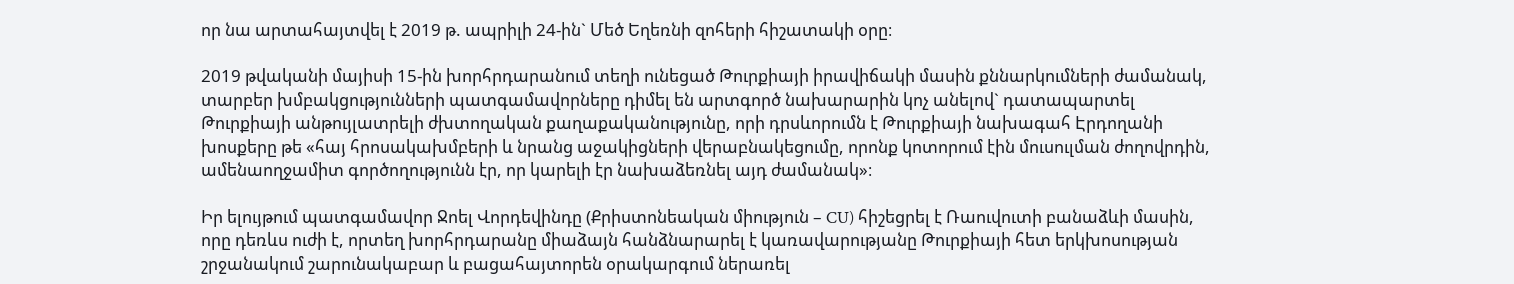որ նա արտահայտվել է 2019 թ. ապրիլի 24-ին` Մեծ Եղեռնի զոհերի հիշատակի օրը։

2019 թվականի մայիսի 15-ին խորհրդարանում տեղի ունեցած Թուրքիայի իրավիճակի մասին քննարկումների ժամանակ, տարբեր խմբակցությունների պատգամավորները դիմել են արտգործ նախարարին կոչ անելով` դատապարտել Թուրքիայի անթույլատրելի ժխտողական քաղաքականությունը, որի դրսևորումն է Թուրքիայի նախագահ Էրդողանի խոսքերը թե «հայ հրոսակախմբերի և նրանց աջակիցների վերաբնակեցումը, որոնք կոտորում էին մուսուլման ժողովրդին, ամենաողջամիտ գործողությունն էր, որ կարելի էր նախաձեռնել այդ ժամանակ»։

Իր ելույթում պատգամավոր Ջոել Վորդեվինդը (Քրիստոնեական միություն – CU) հիշեցրել է Ռաուվուտի բանաձևի մասին, որը դեռևս ուժի է, որտեղ խորհրդարանը միաձայն հանձնարարել է կառավարությանը Թուրքիայի հետ երկխոսության շրջանակում շարունակաբար և բացահայտորեն օրակարգում ներառել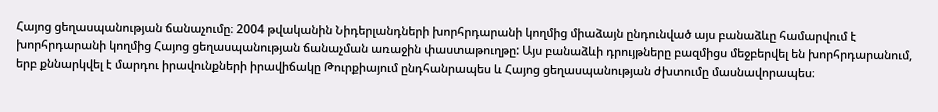Հայոց ցեղասպանության ճանաչումը։ 2004 թվականին Նիդերլանդների խորհրդարանի կողմից միաձայն ընդունված այս բանաձևը համարվում է խորհրդարանի կողմից Հայոց ցեղասպանության ճանաչման առաջին փաստաթուղթը: Այս բանաձևի դրույթները բազմիցս մեջբերվել են խորհրդարանում, երբ քննարկվել է մարդու իրավունքների իրավիճակը Թուրքիայում ընդհանրապես և Հայոց ցեղասպանության ժխտումը մասնավորապես։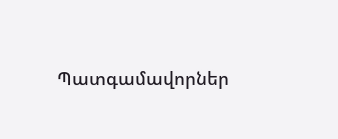Պատգամավորներ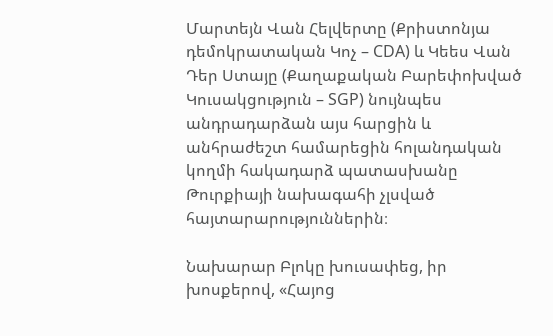Մարտեյն Վան Հելվերտը (Քրիստոնյա դեմոկրատական Կոչ – CDA) և Կեես Վան Դեր Ստայը (Քաղաքական Բարեփոխված Կուսակցություն – SGP) նույնպես անդրադարձան այս հարցին և անհրաժեշտ համարեցին հոլանդական կողմի հակադարձ պատասխանը Թուրքիայի նախագահի չլսված հայտարարություններին։

Նախարար Բլոկը խուսափեց, իր խոսքերով, «Հայոց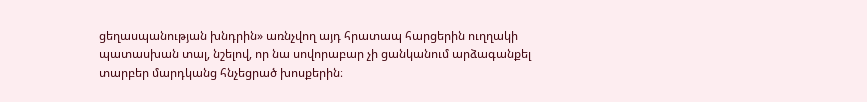ցեղասպանության խնդրին» առնչվող այդ հրատապ հարցերին ուղղակի պատասխան տալ, նշելով, որ նա սովորաբար չի ցանկանում արձագանքել տարբեր մարդկանց հնչեցրած խոսքերին։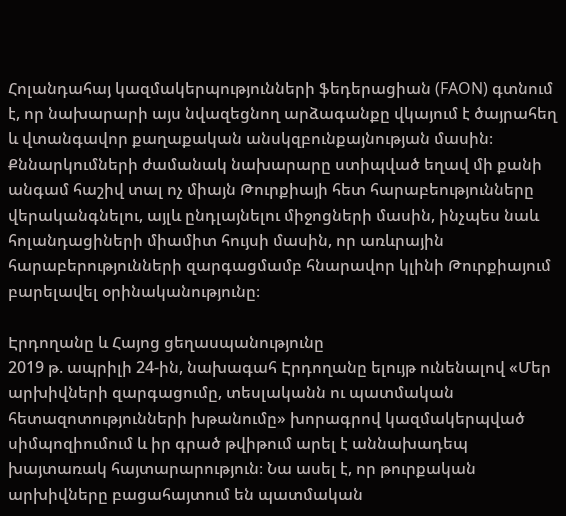Հոլանդահայ կազմակերպությունների ֆեդերացիան (FAON) գտնում է, որ նախարարի այս նվազեցնող արձագանքը վկայում է ծայրահեղ և վտանգավոր քաղաքական անսկզբունքայնության մասին։ Քննարկումների ժամանակ նախարարը ստիպված եղավ մի քանի անգամ հաշիվ տալ ոչ միայն Թուրքիայի հետ հարաբեությունները վերականգնելու, այլև ընդլայնելու միջոցների մասին, ինչպես նաև հոլանդացիների միամիտ հույսի մասին, որ առևրային հարաբերությունների զարգացմամբ հնարավոր կլինի Թուրքիայում բարելավել օրինականությունը։

Էրդողանը և Հայոց ցեղասպանությունը
2019 թ. ապրիլի 24-ին, նախագահ Էրդողանը ելույթ ունենալով «Մեր արխիվների զարգացումը, տեսլականն ու պատմական հետազոտությունների խթանումը» խորագրով կազմակերպված սիմպոզիումում և իր գրած թվիթում արել է աննախադեպ խայտառակ հայտարարություն։ Նա ասել է, որ թուրքական արխիվները բացահայտում են պատմական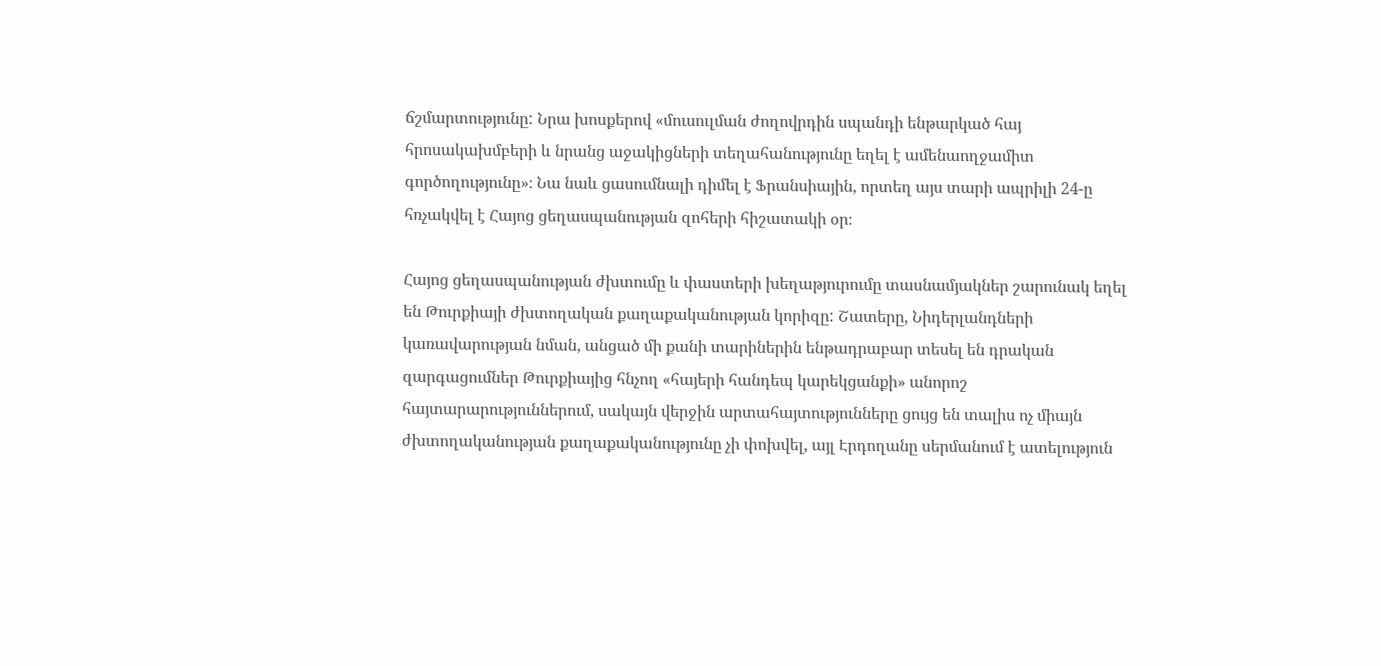ճշմարտությունը: Նրա խոսքերով «մուսուլման ժողովրդին սպանդի ենթարկած հայ հրոսակախմբերի և նրանց աջակիցների տեղահանությունը եղել է ամենաողջամիտ գործողությունը»։ Նա նաև ցասումնալի դիմել է Ֆրանսիային, որտեղ այս տարի ապրիլի 24-ը հռչակվել է Հայոց ցեղասպանության զոհերի հիշատակի օր։

Հայոց ցեղասպանության ժխտումը և փաստերի խեղաթյուրումը տասնամյակներ շարունակ եղել են Թուրքիայի ժխտողական քաղաքականության կորիզը: Շատերը, Նիդերլանդների կառավարության նման, անցած մի քանի տարիներին ենթադրաբար տեսել են դրական զարգացումներ Թուրքիայից հնչող «հայերի հանդեպ կարեկցանքի» անորոշ հայտարարություններում, սակայն վերջին արտահայտությունները ցույց են տալիս ոչ միայն ժխտողականության քաղաքականությունը չի փոխվել, այլ Էրդողանը սերմանում է ատելություն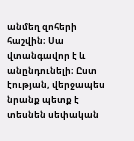անմեղ զոհերի հաշվին։ Սա վտանգավոր է և անընդունելի։ Ըստ էության, վերջապես նրանք պետք է տեսնեն սեփական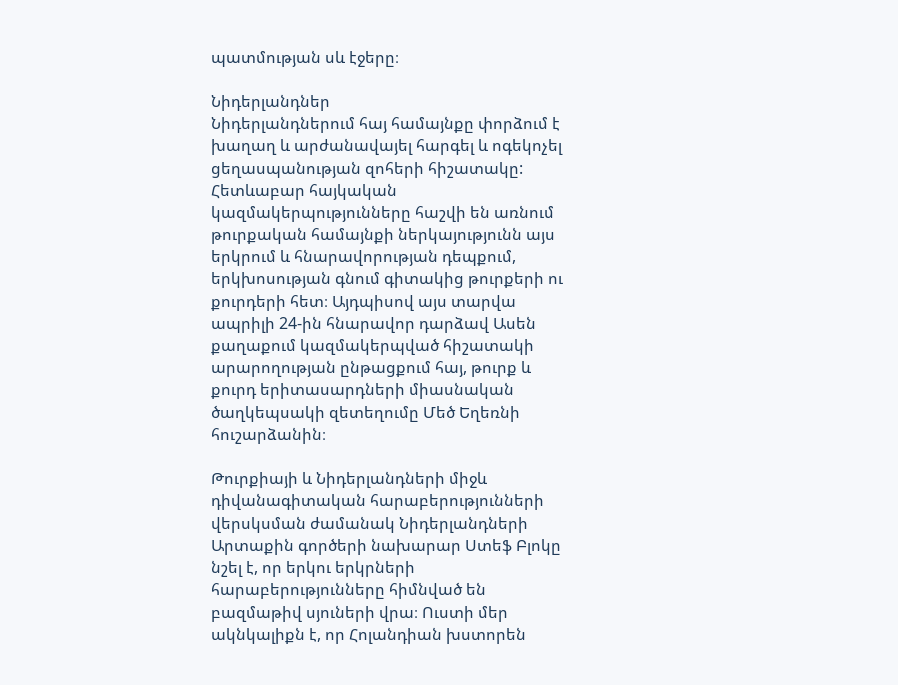պատմության սև էջերը։

Նիդերլանդներ
Նիդերլանդներում հայ համայնքը փորձում է խաղաղ և արժանավայել հարգել և ոգեկոչել ցեղասպանության զոհերի հիշատակը: Հետևաբար հայկական կազմակերպությունները հաշվի են առնում թուրքական համայնքի ներկայությունն այս երկրում և հնարավորության դեպքում, երկխոսության գնում գիտակից թուրքերի ու քուրդերի հետ։ Այդպիսով այս տարվա ապրիլի 24-ին հնարավոր դարձավ Ասեն քաղաքում կազմակերպված հիշատակի արարողության ընթացքում հայ, թուրք և քուրդ երիտասարդների միասնական ծաղկեպսակի զետեղումը Մեծ Եղեռնի հուշարձանին։

Թուրքիայի և Նիդերլանդների միջև դիվանագիտական հարաբերությունների վերսկսման ժամանակ Նիդերլանդների Արտաքին գործերի նախարար Ստեֆ Բլոկը նշել է, որ երկու երկրների հարաբերությունները հիմնված են բազմաթիվ սյուների վրա։ Ուստի մեր ակնկալիքն է, որ Հոլանդիան խստորեն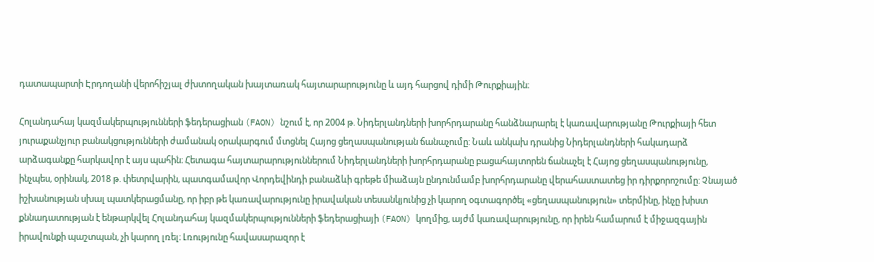դատապարտի Էրդողանի վերոհիշյալ ժխտողական խայտառակ հայտարարությունը և այդ հարցով դիմի Թուրքիային։

Հոլանդահայ կազմակերպությունների ֆեդերացիան (FAON) նշում է, որ 2004 թ. Նիդերլանդների խորհրդարանը հանձնարարել է կառավարությանը Թուրքիայի հետ յուրաքանչյուր բանակցությունների ժամանակ օրակարգում մտցնել Հայոց ցեղասպանության ճանաչումը: Նաև անկախ դրանից Նիդերլանդների հակադարձ արձագանքը հարկավոր է այս պահին։ Հետագա հայտարարություններում Նիդերլանդների խորհրդարանը բացահայտորեն ճանաչել է Հայոց ցեղասպանությունը, ինչպես, օրինակ, 2018 թ. փետրվարին, պատգամավոր Վորդեվինդի բանաձևի գրեթե միաձայն ընդունմամբ խորհրդարանը վերահաստատեց իր դիրքորոշումը: Չնայած իշխանության սխալ պատկերացմանը, որ իբր թե կառավարությունը իրավական տեսանկյունից չի կարող օգտագործել «ցեղասպանություն» տերմինը, ինչը խիստ քննադատության է ենթարկվել Հոլանդահայ կազմակերպությունների ֆեդերացիայի (FAON) կողմից, այժմ կառավարությունը, որ իրեն համարում է միջազգային իրավունքի պաշտպան, չի կարող լռել։ Լռությունը հավասարազոր է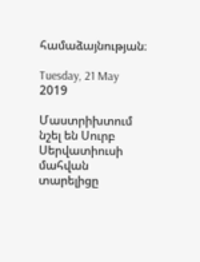համաձայնության։

Tuesday, 21 May 2019

Մաստրիխտում նշել են Սուրբ Սերվատիուսի մահվան տարելիցը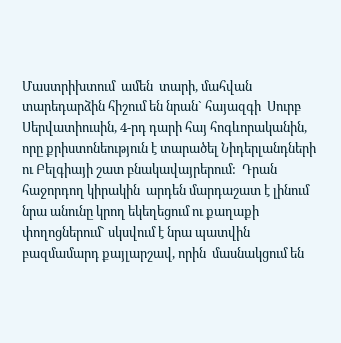Մաստրիխտում  ամեն  տարի, մահվան տարեդարձին հիշում են նրան` հայազգի  Սուրբ Սերվատիուսին, 4-րդ դարի հայ հոգևորականին, որը քրիստոնեություն է տարածել Նիդերլանդների ու Բելգիայի շատ բնակավայրերում:  Դրան  հաջորդող կիրակին  արդեն մարդաշատ է լինում  նրա անունը կրող եկեղեցում ու քաղաքի փողոցներում` սկսվում է նրա պատվին բազմամարդ քայլարշավ, որին  մասնակցում են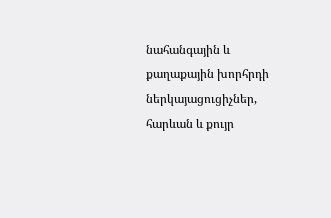նահանգային և քաղաքային խորհրդի ներկայացուցիչներ, հարևան և քույր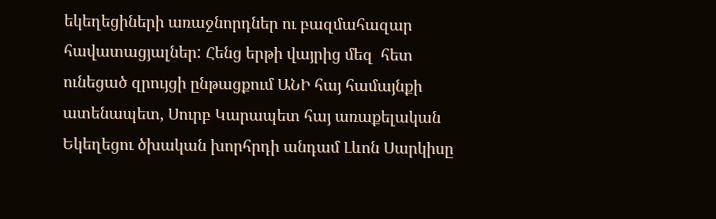եկեղեցիների առաջնորդներ ու բազմահազար հավատացյալներ: Հենց երթի վայրից մեզ  հետ ունեցած զրույցի ընթացքում ԱՆԻ հայ համայնքի ատենապետ, Սուրբ Կարապետ հայ առաքելական Եկեղեցու ծխական խորհրդի անդամ Լևոն Սարկիսը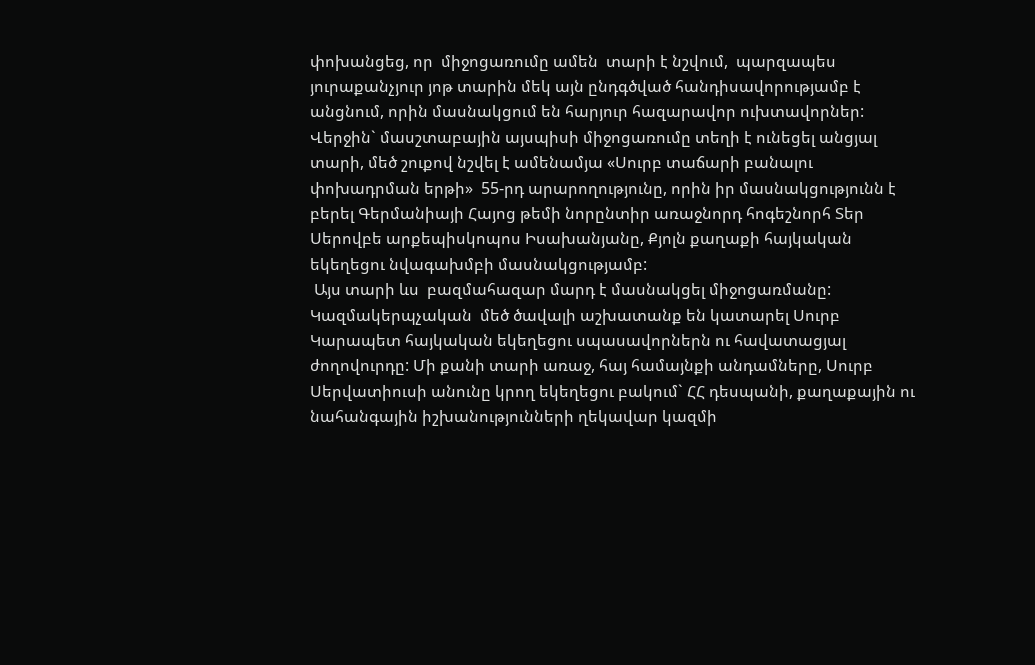փոխանցեց, որ  միջոցառումը ամեն  տարի է նշվում,  պարզապես  յուրաքանչյուր յոթ տարին մեկ այն ընդգծված հանդիսավորությամբ է անցնում, որին մասնակցում են հարյուր հազարավոր ուխտավորներ: Վերջին` մասշտաբային այսպիսի միջոցառումը տեղի է ունեցել անցյալ տարի, մեծ շուքով նշվել է ամենամյա «Սուրբ տաճարի բանալու փոխադրման երթի»  55-րդ արարողությունը, որին իր մասնակցությունն է բերել Գերմանիայի Հայոց թեմի նորընտիր առաջնորդ հոգեշնորհ Տեր Սերովբե արքեպիսկոպոս Իսախանյանը, Քյոլն քաղաքի հայկական եկեղեցու նվագախմբի մասնակցությամբ:
 Այս տարի ևս  բազմահազար մարդ է մասնակցել միջոցառմանը:  Կազմակերպչական  մեծ ծավալի աշխատանք են կատարել Սուրբ Կարապետ հայկական եկեղեցու սպասավորներն ու հավատացյալ ժողովուրդը: Մի քանի տարի առաջ, հայ համայնքի անդամները, Սուրբ Սերվատիուսի անունը կրող եկեղեցու բակում` ՀՀ դեսպանի, քաղաքային ու նահանգային իշխանությունների ղեկավար կազմի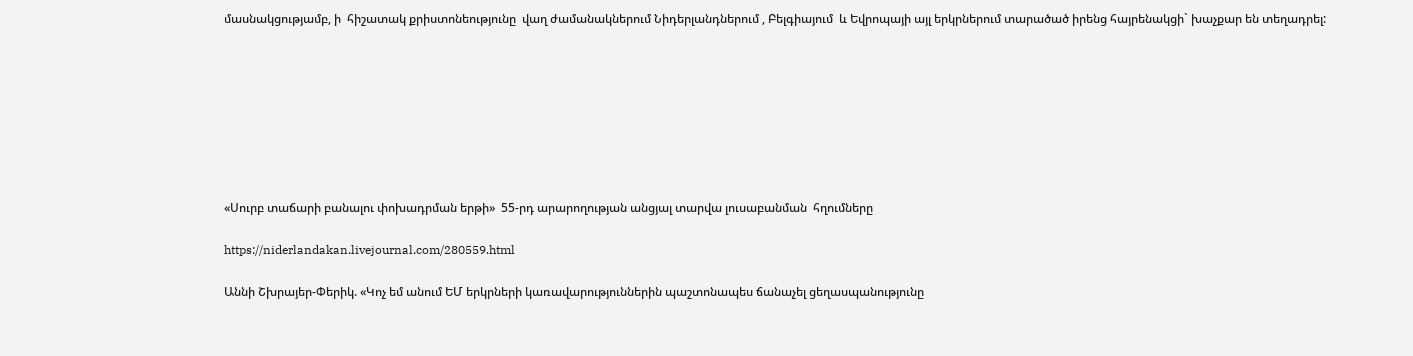մասնակցությամբ, ի  հիշատակ քրիստոնեությունը  վաղ ժամանակներում Նիդերլանդներում , Բելգիայում  և Եվրոպայի այլ երկրներում տարածած իրենց հայրենակցի` խաչքար են տեղադրել:








«Սուրբ տաճարի բանալու փոխադրման երթի»  55-րդ արարողության անցյալ տարվա լուսաբանման  հղումները

https://niderlandakan.livejournal.com/280559.html

Աննի Շխրայեր-Փերիկ. «Կոչ եմ անում ԵՄ երկրների կառավարություններին պաշտոնապես ճանաչել ցեղասպանությունը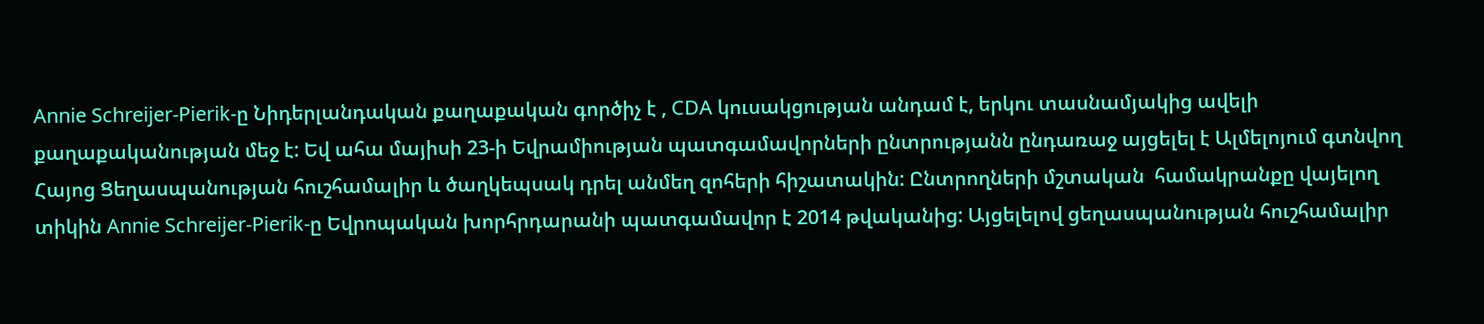Annie Schreijer-Pierik-ը Նիդերլանդական քաղաքական գործիչ է , CDA կուսակցության անդամ է, երկու տասնամյակից ավելի քաղաքականության մեջ է: Եվ ահա մայիսի 23-ի Եվրամիության պատգամավորների ընտրությանն ընդառաջ այցելել է Ալմելոյում գտնվող Հայոց Ցեղասպանության հուշհամալիր և ծաղկեպսակ դրել անմեղ զոհերի հիշատակին: Ընտրողների մշտական  համակրանքը վայելող տիկին Annie Schreijer-Pierik-ը Եվրոպական խորհրդարանի պատգամավոր է 2014 թվականից: Այցելելով ցեղասպանության հուշհամալիր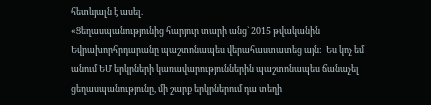հետևյալն է ասել.
«Ցեղասպանությունից հարյուր տարի անց` 2015 թվականին Եվրախորհրդարանը պաշտոնապես վերահաստատեց այն:  Ես կոչ եմ անում ԵՄ երկրների կառավարություններին պաշտոնապես ճանաչել ցեղասպանությունը, մի շարք երկրներում դա տեղի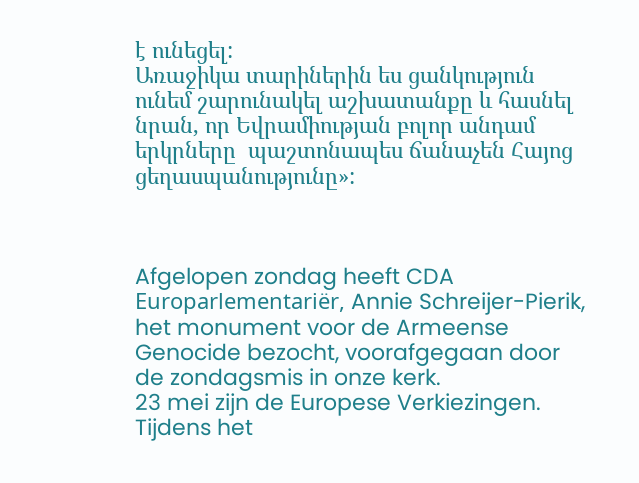է ունեցել:
Առաջիկա տարիներին ես ցանկություն ունեմ շարունակել աշխատանքը և հասնել նրան, որ Եվրամիության բոլոր անդամ երկրները  պաշտոնապես ճանաչեն Հայոց ցեղասպանությունը»:



Afgelopen zondag heeft CDA Europarlementariër, Annie Schreijer-Pierik, het monument voor de Armeense Genocide bezocht, voorafgegaan door de zondagsmis in onze kerk.
23 mei zijn de Europese Verkiezingen.
Tijdens het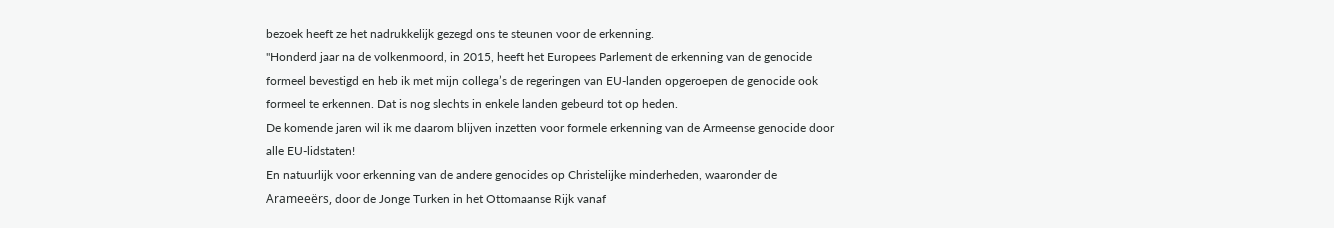bezoek heeft ze het nadrukkelijk gezegd ons te steunen voor de erkenning.
"Honderd jaar na de volkenmoord, in 2015, heeft het Europees Parlement de erkenning van de genocide formeel bevestigd en heb ik met mijn collega’s de regeringen van EU-landen opgeroepen de genocide ook formeel te erkennen. Dat is nog slechts in enkele landen gebeurd tot op heden.
De komende jaren wil ik me daarom blijven inzetten voor formele erkenning van de Armeense genocide door alle EU-lidstaten!
En natuurlijk voor erkenning van de andere genocides op Christelijke minderheden, waaronder de Arameeërs, door de Jonge Turken in het Ottomaanse Rijk vanaf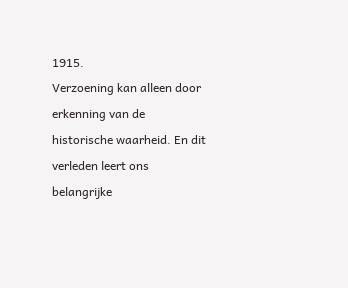1915.
Verzoening kan alleen door erkenning van de historische waarheid. En dit verleden leert ons belangrijke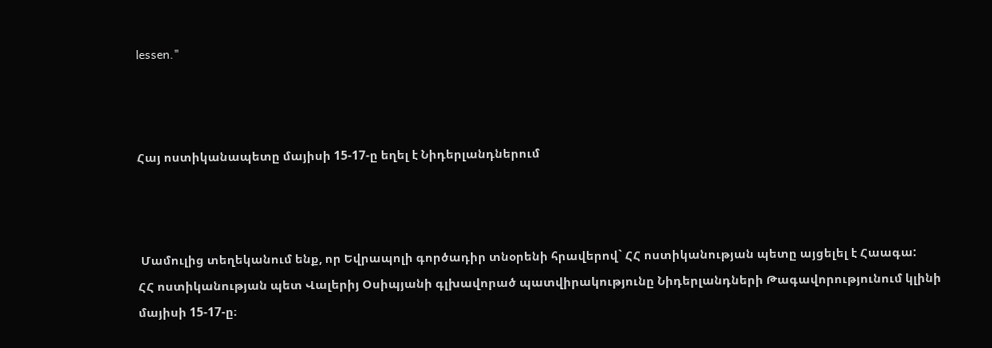lessen."



Հայ ոստիկանապետը մայիսի 15-17-ը եղել է Նիդերլանդներում



 Մամուլից տեղեկանում ենք, որ Եվրապոլի գործադիր տնօրենի հրավերով` ՀՀ ոստիկանության պետը այցելել է Հաագա:
ՀՀ ոստիկանության պետ Վալերիյ Օսիպյանի գլխավորած պատվիրակությունը Նիդերլանդների Թագավորությունում կլինի մայիսի 15-17-ը։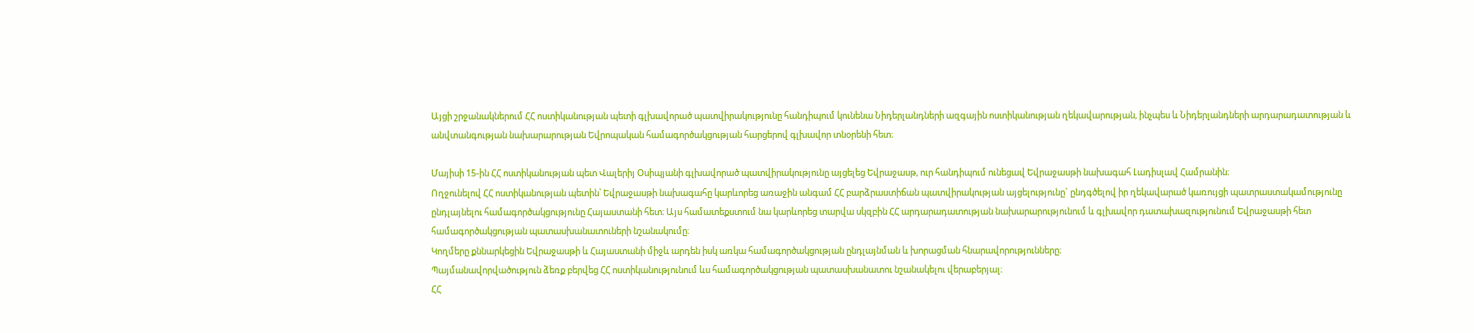Այցի շրջանակներում ՀՀ ոստիկանության պետի գլխավորած պատվիրակությունը հանդիպում կունենա Նիդերլանդների ազգային ոստիկանության ղեկավարության, ինչպես և Նիդերլանդների արդարադատության և անվտանգության նախարարության Եվրոպական համագործակցության հարցերով գլխավոր տնօրենի հետ։

Մայիսի 15-ին ՀՀ ոստիկանության պետ Վալերիյ Օսիպյանի գլխավորած պատվիրակությունը այցելեց Եվրաջասթ, ուր հանդիպում ունեցավ Եվրաջասթի նախագահ Լադիսլավ Համրանին։
Ողջունելով ՀՀ ոստիկանության պետին՝ Եվրաջասթի նախագահը կարևորեց առաջին անգամ ՀՀ բարձրաստիճան պատվիրակության այցելությունը` ընդգծելով իր ղեկավարած կառույցի պատրաստակամությունը ընդլայնելու համագործակցությունը Հայաստանի հետ։ Այս համատեքստում նա կարևորեց տարվա սկզբին ՀՀ արդարադատության նախարարությունում և գլխավոր դատախազությունում Եվրաջասթի հետ համագործակցության պատասխանատուների նշանակումը։
Կողմերը քննարկեցին Եվրաջասթի և Հայաստանի միջև արդեն իսկ առկա համագործակցության ընդլայնման և խորացման հնարավորությունները։
Պայմանավորվածություն ձեռք բերվեց ՀՀ ոստիկանությունում ևս համագործակցության պատասխանատու նշանակելու վերաբերյալ։
ՀՀ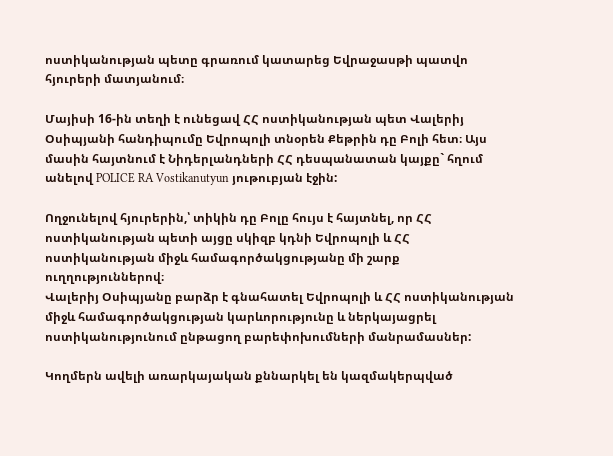ոստիկանության պետը գրառում կատարեց Եվրաջասթի պատվո հյուրերի մատյանում։

Մայիսի 16-ին տեղի է ունեցավ ՀՀ ոստիկանության պետ Վալերիյ Օսիպյանի հանդիպումը Եվրոպոլի տնօրեն Քեթրին դը Բոլի հետ։ Այս մասին հայտնում է Նիդերլանդների ՀՀ դեսպանատան կայքը` հղում անելով POLICE RA Vostikanutyun յութուբյան էջին:

Ողջունելով հյուրերին,՝ տիկին դը Բոլը հույս է հայտնել, որ ՀՀ ոստիկանության պետի այցը սկիզբ կդնի Եվրոպոլի և ՀՀ ոստիկանության միջև համագործակցությանը մի շարք ուղղություններով։
Վալերիյ Օսիպյանը բարձր է գնահատել Եվրոպոլի և ՀՀ ոստիկանության միջև համագործակցության կարևորությունը և ներկայացրել ոստիկանությունում ընթացող բարեփոխումների մանրամասներ:

Կողմերն ավելի առարկայական քննարկել են կազմակերպված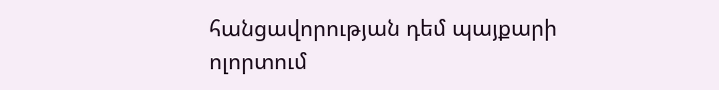հանցավորության դեմ պայքարի ոլորտում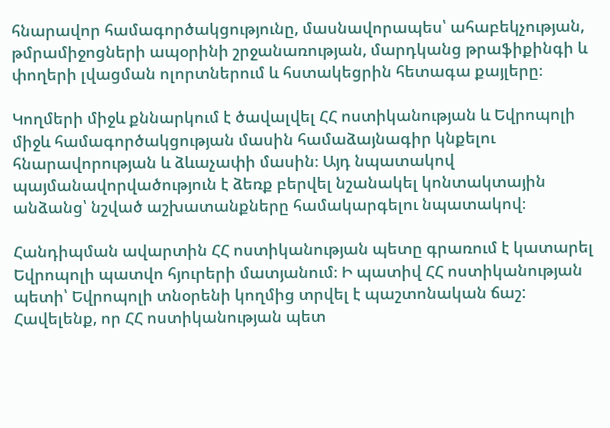հնարավոր համագործակցությունը, մասնավորապես՝ ահաբեկչության, թմրամիջոցների ապօրինի շրջանառության, մարդկանց թրաֆիքինգի և փողերի լվացման ոլորտներում և հստակեցրին հետագա քայլերը։

Կողմերի միջև քննարկում է ծավալվել ՀՀ ոստիկանության և Եվրոպոլի միջև համագործակցության մասին համաձայնագիր կնքելու հնարավորության և ձևաչափի մասին։ Այդ նպատակով պայմանավորվածություն է ձեռք բերվել նշանակել կոնտակտային անձանց՝ նշված աշխատանքները համակարգելու նպատակով։

Հանդիպման ավարտին ՀՀ ոստիկանության պետը գրառում է կատարել Եվրոպոլի պատվո հյուրերի մատյանում։ Ի պատիվ ՀՀ ոստիկանության պետի՝ Եվրոպոլի տնօրենի կողմից տրվել է պաշտոնական ճաշ:
Հավելենք, որ ՀՀ ոստիկանության պետ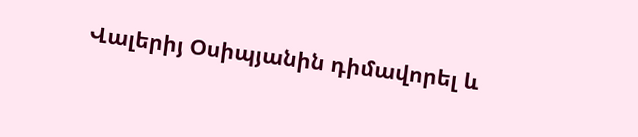Վալերիյ Օսիպյանին դիմավորել և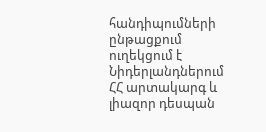հանդիպումների ընթացքում ուղեկցում է Նիդերլանդներում ՀՀ արտակարգ և լիազոր դեսպան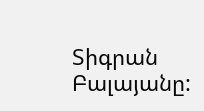Տիգրան Բալայանը: